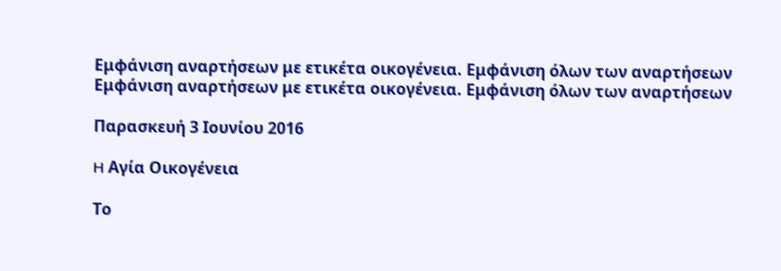Εμφάνιση αναρτήσεων με ετικέτα οικογένεια. Εμφάνιση όλων των αναρτήσεων
Εμφάνιση αναρτήσεων με ετικέτα οικογένεια. Εμφάνιση όλων των αναρτήσεων

Παρασκευή 3 Ιουνίου 2016

H Αγία Οικογένεια

Το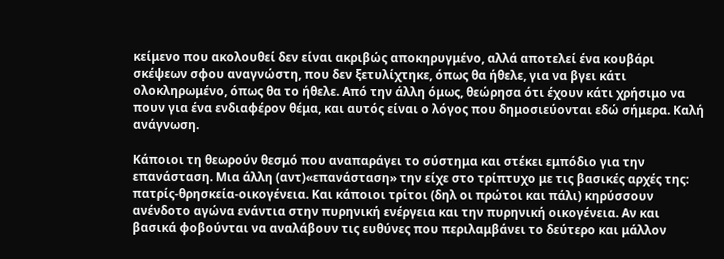κείμενο που ακολουθεί δεν είναι ακριβώς αποκηρυγμένο, αλλά αποτελεί ένα κουβάρι σκέψεων σφου αναγνώστη, που δεν ξετυλίχτηκε, όπως θα ήθελε, για να βγει κάτι ολοκληρωμένο, όπως θα το ήθελε. Από την άλλη όμως, θεώρησα ότι έχουν κάτι χρήσιμο να πουν για ένα ενδιαφέρον θέμα, και αυτός είναι ο λόγος που δημοσιεύονται εδώ σήμερα. Καλή ανάγνωση.

Κάποιοι τη θεωρούν θεσμό που αναπαράγει το σύστημα και στέκει εμπόδιο για την επανάσταση. Μια άλλη (αντ)«επανάσταση» την είχε στο τρίπτυχο με τις βασικές αρχές της: πατρίς-θρησκεία-οικογένεια. Και κάποιοι τρίτοι (δηλ οι πρώτοι και πάλι) κηρύσσουν ανένδοτο αγώνα ενάντια στην πυρηνική ενέργεια και την πυρηνική οικογένεια. Αν και βασικά φοβούνται να αναλάβουν τις ευθύνες που περιλαμβάνει το δεύτερο και μάλλον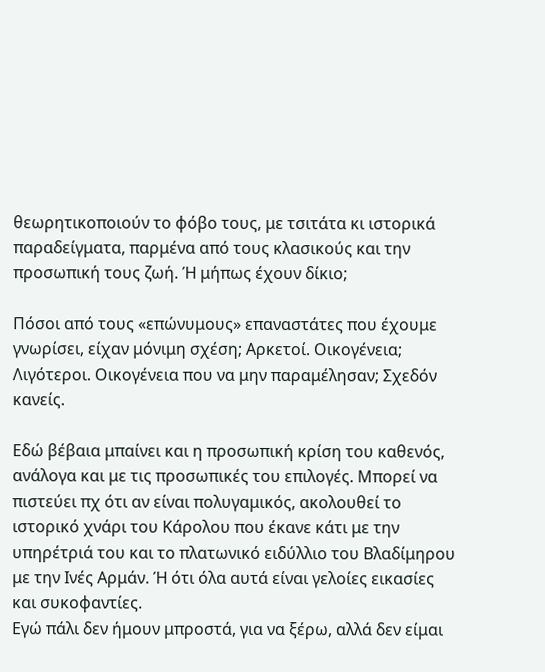θεωρητικοποιούν το φόβο τους, με τσιτάτα κι ιστορικά παραδείγματα, παρμένα από τους κλασικούς και την προσωπική τους ζωή. Ή μήπως έχουν δίκιο;

Πόσοι από τους «επώνυμους» επαναστάτες που έχουμε γνωρίσει, είχαν μόνιμη σχέση; Αρκετοί. Οικογένεια; Λιγότεροι. Οικογένεια που να μην παραμέλησαν; Σχεδόν κανείς.

Εδώ βέβαια μπαίνει και η προσωπική κρίση του καθενός, ανάλογα και με τις προσωπικές του επιλογές. Μπορεί να πιστεύει πχ ότι αν είναι πολυγαμικός, ακολουθεί το ιστορικό χνάρι του Κάρολου που έκανε κάτι με την υπηρέτριά του και το πλατωνικό ειδύλλιο του Βλαδίμηρου με την Ινές Αρμάν. Ή ότι όλα αυτά είναι γελοίες εικασίες και συκοφαντίες.
Εγώ πάλι δεν ήμουν μπροστά, για να ξέρω, αλλά δεν είμαι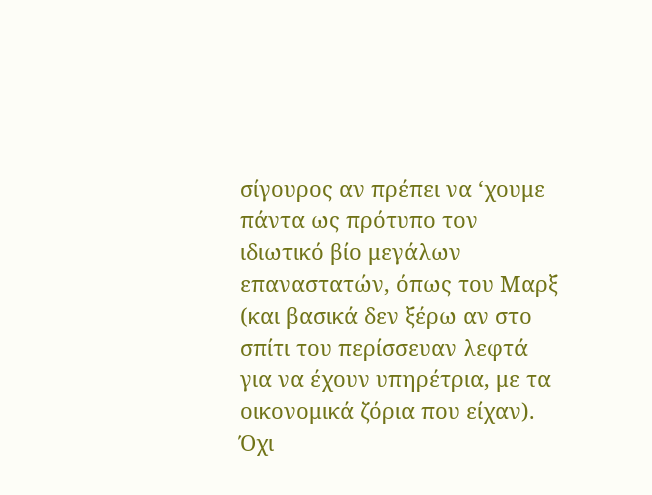σίγουρος αν πρέπει να ‘χουμε πάντα ως πρότυπο τον ιδιωτικό βίο μεγάλων επαναστατών, όπως του Μαρξ (και βασικά δεν ξέρω αν στο σπίτι του περίσσευαν λεφτά για να έχουν υπηρέτρια, με τα οικονομικά ζόρια που είχαν). Όχι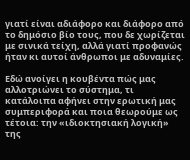γιατί είναι αδιάφορο και διάφορο από το δημόσιο βίο τους, που δε χωρίζεται με σινικά τείχη, αλλά γιατί προφανώς ήταν κι αυτοί άνθρωποι με αδυναμίες.

Εδώ ανοίγει η κουβέντα πώς μας αλλοτριώνει το σύστημα, τι κατάλοιπα αφήνει στην ερωτική μας συμπεριφορά και ποια θεωρούμε ως τέτοια: την «ιδιοκτησιακή λογική» της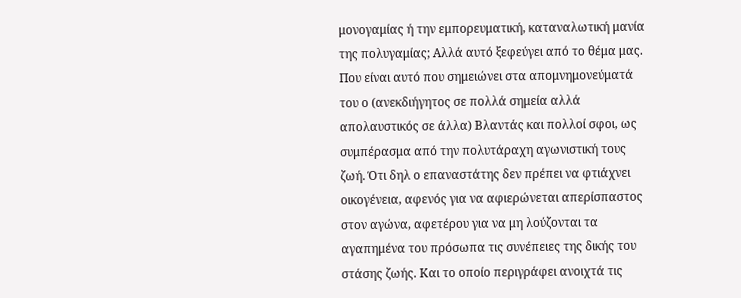μονογαμίας ή την εμπορευματική, καταναλωτική μανία της πολυγαμίας; Αλλά αυτό ξεφεύγει από το θέμα μας. Που είναι αυτό που σημειώνει στα απομνημονεύματά του ο (ανεκδιήγητος σε πολλά σημεία αλλά απολαυστικός σε άλλα) Βλαντάς και πολλοί σφοι, ως συμπέρασμα από την πολυτάραχη αγωνιστική τους ζωή. Ότι δηλ ο επαναστάτης δεν πρέπει να φτιάχνει οικογένεια, αφενός για να αφιερώνεται απερίσπαστος στον αγώνα, αφετέρου για να μη λούζονται τα αγαπημένα του πρόσωπα τις συνέπειες της δικής του στάσης ζωής. Και το οποίο περιγράφει ανοιχτά τις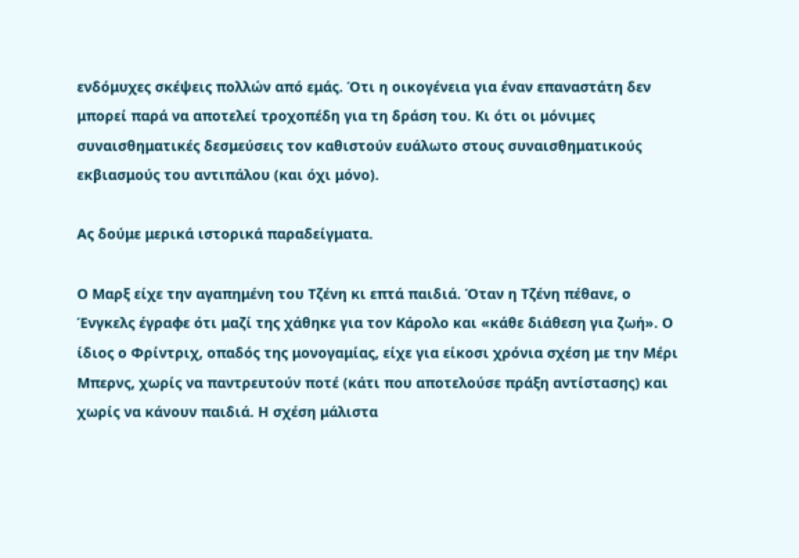ενδόμυχες σκέψεις πολλών από εμάς. Ότι η οικογένεια για έναν επαναστάτη δεν μπορεί παρά να αποτελεί τροχοπέδη για τη δράση του. Κι ότι οι μόνιμες συναισθηματικές δεσμεύσεις τον καθιστούν ευάλωτο στους συναισθηματικούς εκβιασμούς του αντιπάλου (και όχι μόνο).

Ας δούμε μερικά ιστορικά παραδείγματα.

Ο Μαρξ είχε την αγαπημένη του Τζένη κι επτά παιδιά. Όταν η Τζένη πέθανε, ο Ένγκελς έγραφε ότι μαζί της χάθηκε για τον Κάρολο και «κάθε διάθεση για ζωή». Ο ίδιος ο Φρίντριχ, οπαδός της μονογαμίας, είχε για είκοσι χρόνια σχέση με την Μέρι Μπερνς, χωρίς να παντρευτούν ποτέ (κάτι που αποτελούσε πράξη αντίστασης) και χωρίς να κάνουν παιδιά. Η σχέση μάλιστα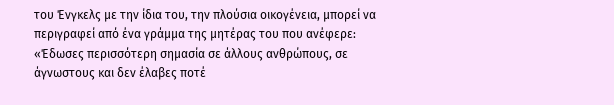του Ένγκελς με την ίδια του, την πλούσια οικογένεια, μπορεί να περιγραφεί από ένα γράμμα της μητέρας του που ανέφερε: «Έδωσες περισσότερη σημασία σε άλλους ανθρώπους, σε άγνωστους και δεν έλαβες ποτέ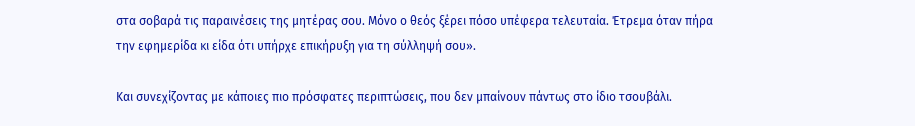στα σοβαρά τις παραινέσεις της μητέρας σου. Μόνο ο θεός ξέρει πόσο υπέφερα τελευταία. Έτρεμα όταν πήρα την εφημερίδα κι είδα ότι υπήρχε επικήρυξη για τη σύλληψή σου».

Και συνεχίζοντας με κάποιες πιο πρόσφατες περιπτώσεις, που δεν μπαίνουν πάντως στο ίδιο τσουβάλι.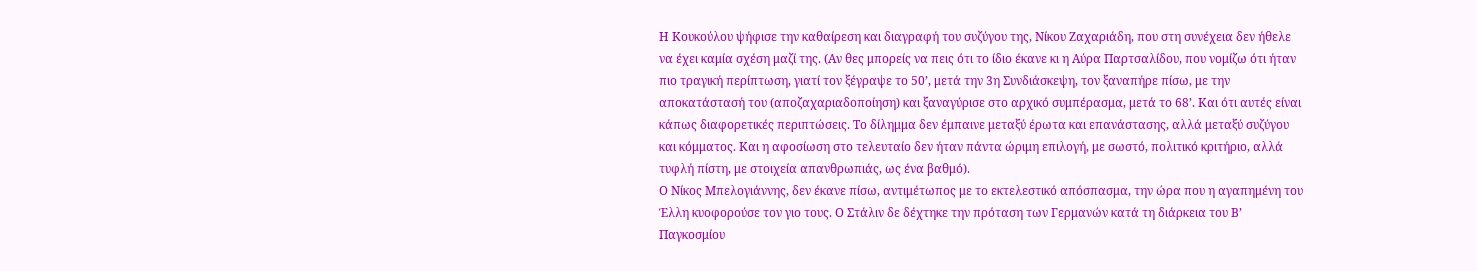Η Κουκούλου ψήφισε την καθαίρεση και διαγραφή του συζύγου της, Νίκου Ζαχαριάδη, που στη συνέχεια δεν ήθελε να έχει καμία σχέση μαζί της. (Αν θες μπορείς να πεις ότι το ίδιο έκανε κι η Αύρα Παρτσαλίδου, που νομίζω ότι ήταν πιο τραγική περίπτωση, γιατί τον ξέγραψε το 50’, μετά την 3η Συνδιάσκεψη, τον ξαναπήρε πίσω, με την αποκατάστασή του (αποζαχαριαδοποίηση) και ξαναγύρισε στο αρχικό συμπέρασμα, μετά το 68’. Και ότι αυτές είναι κάπως διαφορετικές περιπτώσεις. Το δίλημμα δεν έμπαινε μεταξύ έρωτα και επανάστασης, αλλά μεταξύ συζύγου και κόμματος. Και η αφοσίωση στο τελευταίο δεν ήταν πάντα ώριμη επιλογή, με σωστό, πολιτικό κριτήριο, αλλά τυφλή πίστη, με στοιχεία απανθρωπιάς, ως ένα βαθμό).
Ο Νίκος Μπελογιάννης, δεν έκανε πίσω, αντιμέτωπος με το εκτελεστικό απόσπασμα, την ώρα που η αγαπημένη του Έλλη κυοφορούσε τον γιο τους. Ο Στάλιν δε δέχτηκε την πρόταση των Γερμανών κατά τη διάρκεια του Β’ Παγκοσμίου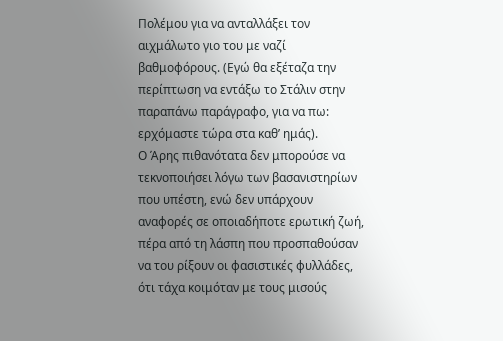Πολέμου για να ανταλλάξει τον αιχμάλωτο γιο του με ναζί βαθμοφόρους. (Εγώ θα εξέταζα την περίπτωση να εντάξω το Στάλιν στην παραπάνω παράγραφο, για να πω: ερχόμαστε τώρα στα καθ’ ημάς).
Ο Άρης πιθανότατα δεν μπορούσε να τεκνοποιήσει λόγω των βασανιστηρίων που υπέστη, ενώ δεν υπάρχουν αναφορές σε οποιαδήποτε ερωτική ζωή, πέρα από τη λάσπη που προσπαθούσαν να του ρίξουν οι φασιστικές φυλλάδες, ότι τάχα κοιμόταν με τους μισούς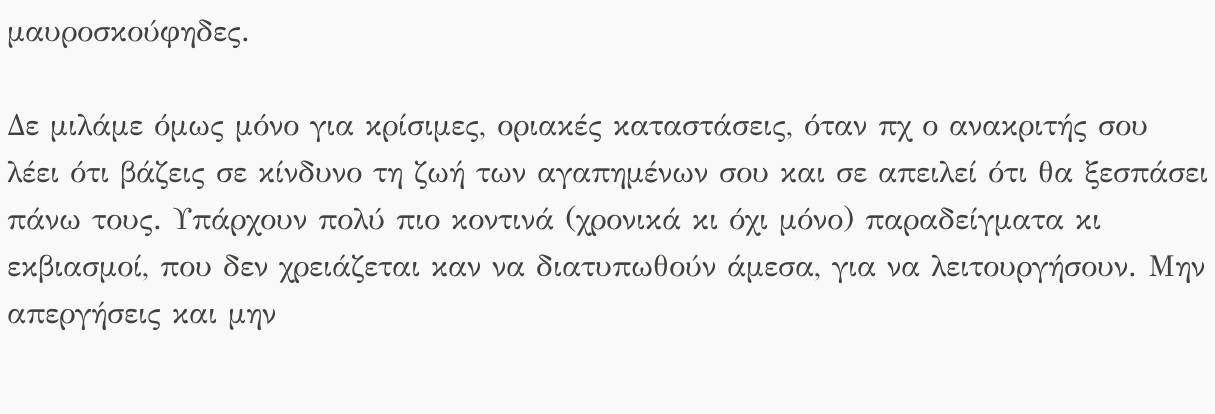μαυροσκούφηδες.

Δε μιλάμε όμως μόνο για κρίσιμες, οριακές καταστάσεις, όταν πχ ο ανακριτής σου λέει ότι βάζεις σε κίνδυνο τη ζωή των αγαπημένων σου και σε απειλεί ότι θα ξεσπάσει πάνω τους. Υπάρχουν πολύ πιο κοντινά (χρονικά κι όχι μόνο) παραδείγματα κι εκβιασμοί, που δεν χρειάζεται καν να διατυπωθούν άμεσα, για να λειτουργήσουν. Μην απεργήσεις και μην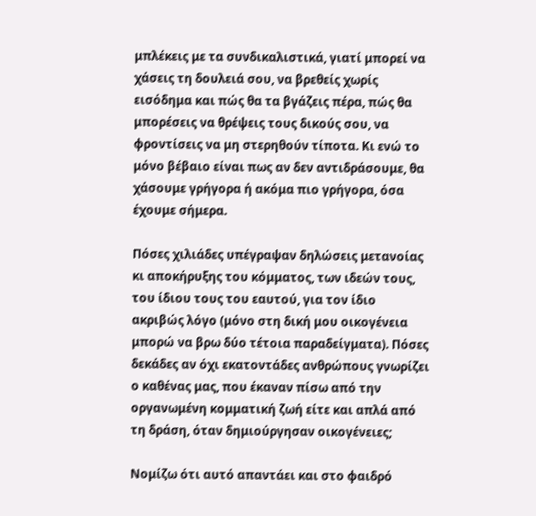μπλέκεις με τα συνδικαλιστικά, γιατί μπορεί να χάσεις τη δουλειά σου, να βρεθείς χωρίς εισόδημα και πώς θα τα βγάζεις πέρα, πώς θα μπορέσεις να θρέψεις τους δικούς σου, να φροντίσεις να μη στερηθούν τίποτα. Κι ενώ το μόνο βέβαιο είναι πως αν δεν αντιδράσουμε, θα χάσουμε γρήγορα ή ακόμα πιο γρήγορα, όσα έχουμε σήμερα.

Πόσες χιλιάδες υπέγραψαν δηλώσεις μετανοίας κι αποκήρυξης του κόμματος, των ιδεών τους, του ίδιου τους του εαυτού, για τον ίδιο ακριβώς λόγο (μόνο στη δική μου οικογένεια μπορώ να βρω δύο τέτοια παραδείγματα). Πόσες δεκάδες αν όχι εκατοντάδες ανθρώπους γνωρίζει ο καθένας μας, που έκαναν πίσω από την οργανωμένη κομματική ζωή είτε και απλά από τη δράση, όταν δημιούργησαν οικογένειες;

Νομίζω ότι αυτό απαντάει και στο φαιδρό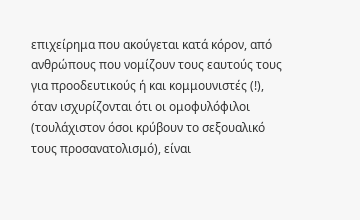επιχείρημα που ακούγεται κατά κόρον, από ανθρώπους που νομίζουν τους εαυτούς τους για προοδευτικούς ή και κομμουνιστές (!), όταν ισχυρίζονται ότι οι ομοφυλόφιλοι (τουλάχιστον όσοι κρύβουν το σεξουαλικό τους προσανατολισμό), είναι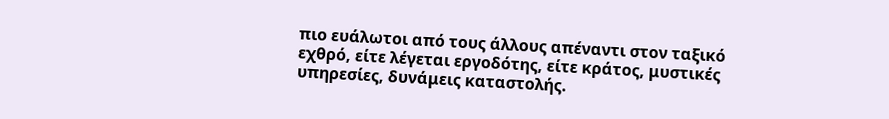πιο ευάλωτοι από τους άλλους απέναντι στον ταξικό εχθρό, είτε λέγεται εργοδότης, είτε κράτος, μυστικές υπηρεσίες, δυνάμεις καταστολής.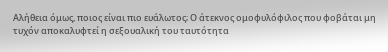Αλήθεια όμως, ποιος είναι πιο ευάλωτος; Ο άτεκνος ομοφυλόφιλος που φοβάται μη τυχόν αποκαλυφτεί η σεξουαλική του ταυτότητα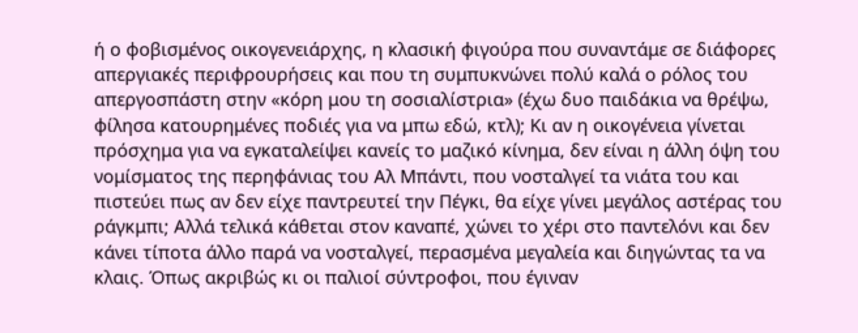ή ο φοβισμένος οικογενειάρχης, η κλασική φιγούρα που συναντάμε σε διάφορες απεργιακές περιφρουρήσεις και που τη συμπυκνώνει πολύ καλά ο ρόλος του απεργοσπάστη στην «κόρη μου τη σοσιαλίστρια» (έχω δυο παιδάκια να θρέψω, φίλησα κατουρημένες ποδιές για να μπω εδώ, κτλ); Κι αν η οικογένεια γίνεται πρόσχημα για να εγκαταλείψει κανείς το μαζικό κίνημα, δεν είναι η άλλη όψη του νομίσματος της περηφάνιας του Αλ Μπάντι, που νοσταλγεί τα νιάτα του και πιστεύει πως αν δεν είχε παντρευτεί την Πέγκι, θα είχε γίνει μεγάλος αστέρας του ράγκμπι; Αλλά τελικά κάθεται στον καναπέ, χώνει το χέρι στο παντελόνι και δεν κάνει τίποτα άλλο παρά να νοσταλγεί, περασμένα μεγαλεία και διηγώντας τα να κλαις. Όπως ακριβώς κι οι παλιοί σύντροφοι, που έγιναν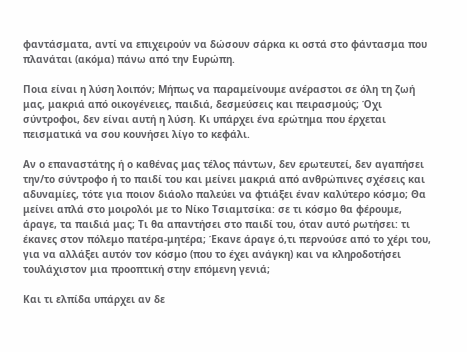φαντάσματα, αντί να επιχειρούν να δώσουν σάρκα κι οστά στο φάντασμα που πλανάται (ακόμα) πάνω από την Ευρώπη.

Ποια είναι η λύση λοιπόν; Μήπως να παραμείνουμε ανέραστοι σε όλη τη ζωή μας, μακριά από οικογένειες, παιδιά, δεσμεύσεις και πειρασμούς; Όχι σύντροφοι, δεν είναι αυτή η λύση. Κι υπάρχει ένα ερώτημα που έρχεται πεισματικά να σου κουνήσει λίγο το κεφάλι.

Αν ο επαναστάτης ή ο καθένας μας τέλος πάντων, δεν ερωτευτεί, δεν αγαπήσει την/το σύντροφο ή το παιδί του και μείνει μακριά από ανθρώπινες σχέσεις και αδυναμίες, τότε για ποιον διάολο παλεύει να φτιάξει έναν καλύτερο κόσμο; Θα μείνει απλά στο μοιρολόι με το Νίκο Τσιαμτσίκα: σε τι κόσμο θα φέρουμε, άραγε, τα παιδιά μας; Τι θα απαντήσει στο παιδί του, όταν αυτό ρωτήσει: τι έκανες στον πόλεμο πατέρα-μητέρα; Έκανε άραγε ό,τι περνούσε από το χέρι του, για να αλλάξει αυτόν τον κόσμο (που το έχει ανάγκη) και να κληροδοτήσει τουλάχιστον μια προοπτική στην επόμενη γενιά;

Και τι ελπίδα υπάρχει αν δε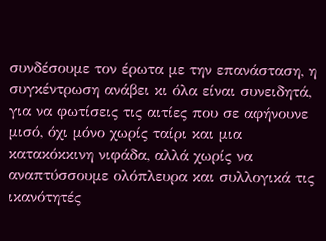συνδέσουμε τον έρωτα με την επανάσταση, η συγκέντρωση ανάβει κι όλα είναι συνειδητά, για να φωτίσεις τις αιτίες που σε αφήνουνε μισό, όχι μόνο χωρίς ταίρι και μια κατακόκκινη νιφάδα, αλλά χωρίς να αναπτύσσουμε ολόπλευρα και συλλογικά τις ικανότητές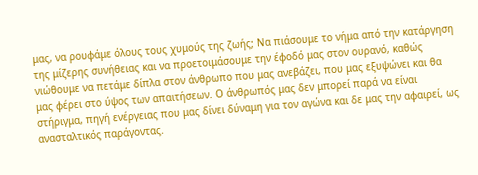μας, να ρουφάμε όλους τους χυμούς της ζωής; Να πιάσουμε το νήμα από την κατάργηση της μίζερης συνήθειας και να προετοιμάσουμε την έφοδό μας στον ουρανό, καθώς νιώθουμε να πετάμε δίπλα στον άνθρωπο που μας ανεβάζει, που μας εξυψώνει και θα μας φέρει στο ύψος των απαιτήσεων. Ο άνθρωπός μας δεν μπορεί παρά να είναι στήριγμα, πηγή ενέργειας που μας δίνει δύναμη για τον αγώνα και δε μας την αφαιρεί, ως ανασταλτικός παράγοντας.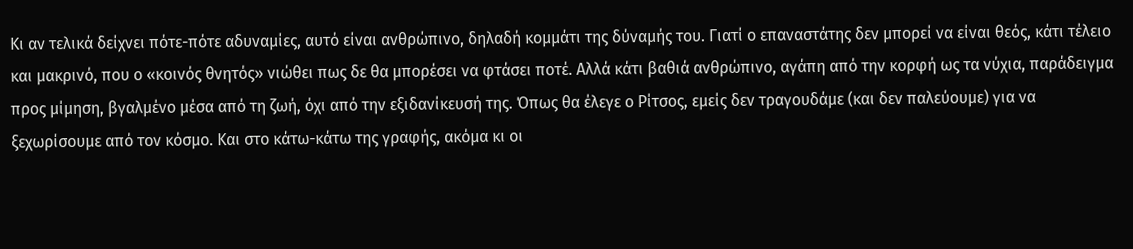Κι αν τελικά δείχνει πότε-πότε αδυναμίες, αυτό είναι ανθρώπινο, δηλαδή κομμάτι της δύναμής του. Γιατί ο επαναστάτης δεν μπορεί να είναι θεός, κάτι τέλειο και μακρινό, που ο «κοινός θνητός» νιώθει πως δε θα μπορέσει να φτάσει ποτέ. Αλλά κάτι βαθιά ανθρώπινο, αγάπη από την κορφή ως τα νύχια, παράδειγμα προς μίμηση, βγαλμένο μέσα από τη ζωή, όχι από την εξιδανίκευσή της. Όπως θα έλεγε ο Ρίτσος, εμείς δεν τραγουδάμε (και δεν παλεύουμε) για να ξεχωρίσουμε από τον κόσμο. Και στο κάτω-κάτω της γραφής, ακόμα κι οι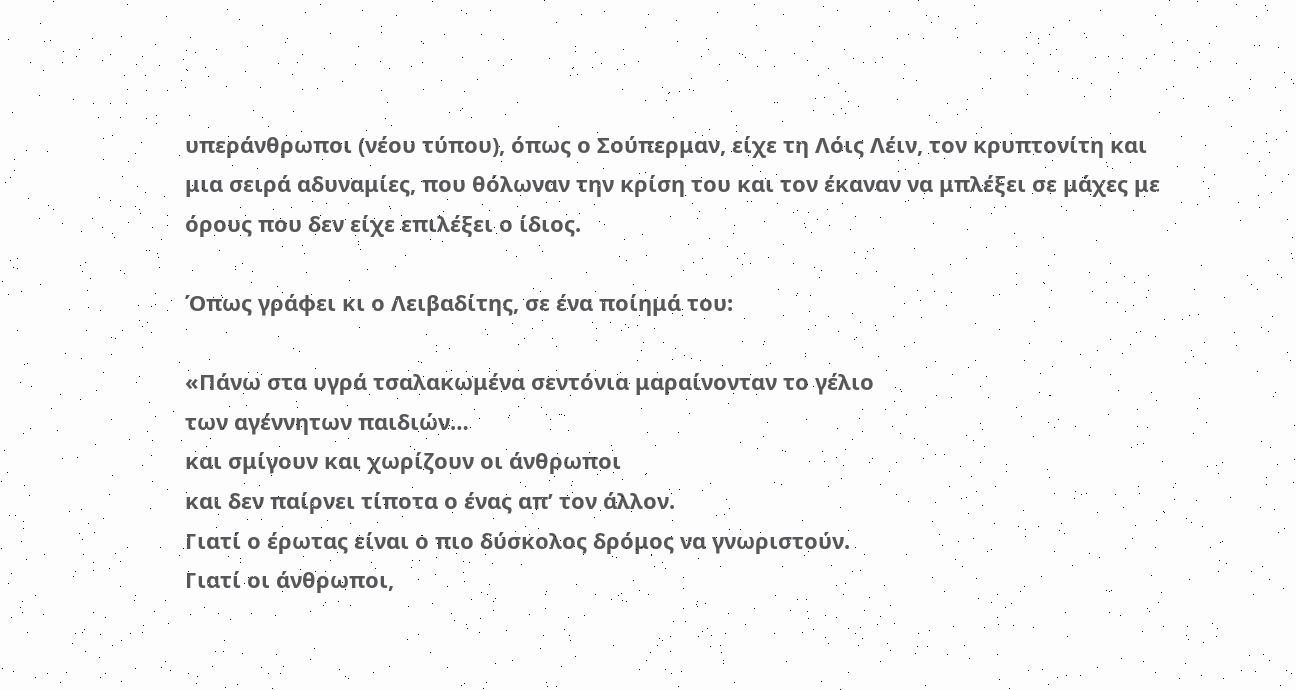υπεράνθρωποι (νέου τύπου), όπως ο Σούπερμαν, είχε τη Λόις Λέιν, τον κρυπτονίτη και μια σειρά αδυναμίες, που θόλωναν την κρίση του και τον έκαναν να μπλέξει σε μάχες με όρους που δεν είχε επιλέξει ο ίδιος.

Όπως γράφει κι ο Λειβαδίτης, σε ένα ποίημά του:

«Πάνω στα υγρά τσαλακωμένα σεντόνια μαραίνονταν το γέλιο
των αγέννητων παιδιών…
και σμίγουν και χωρίζουν οι άνθρωποι
και δεν παίρνει τίποτα ο ένας απ’ τον άλλον.
Γιατί ο έρωτας είναι ο πιο δύσκολος δρόμος να γνωριστούν.
Γιατί οι άνθρωποι,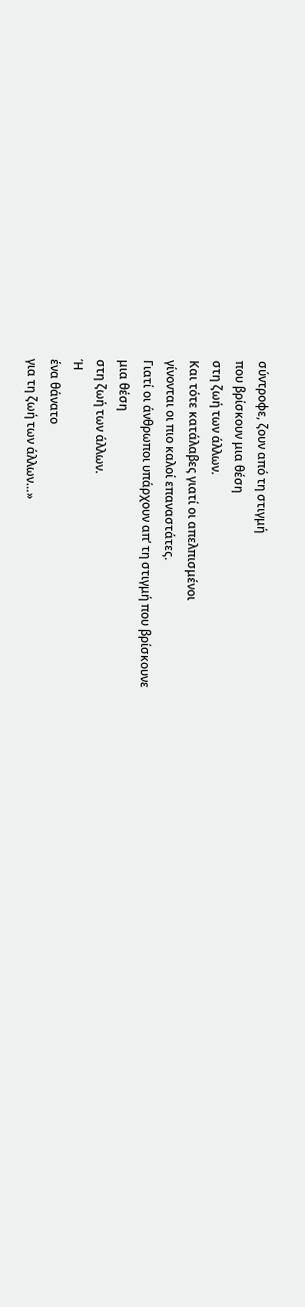σύντροφε, ζουν από τη στιγμή
που βρίσκουν μια θέση
στη ζωή των άλλων.
Kαι τότε κατάλαβες γιατί οι απελπισμένοι
γίνονται οι πιο καλοί επαναστάτες.
Γιατί οι άνθρωποι υπάρχουν απ’ τη στιγμή που βρίσκουνε
μια θέση
στη ζωή των άλλων.
Ή
ένα θάνατο
για τη ζωή των άλλων…»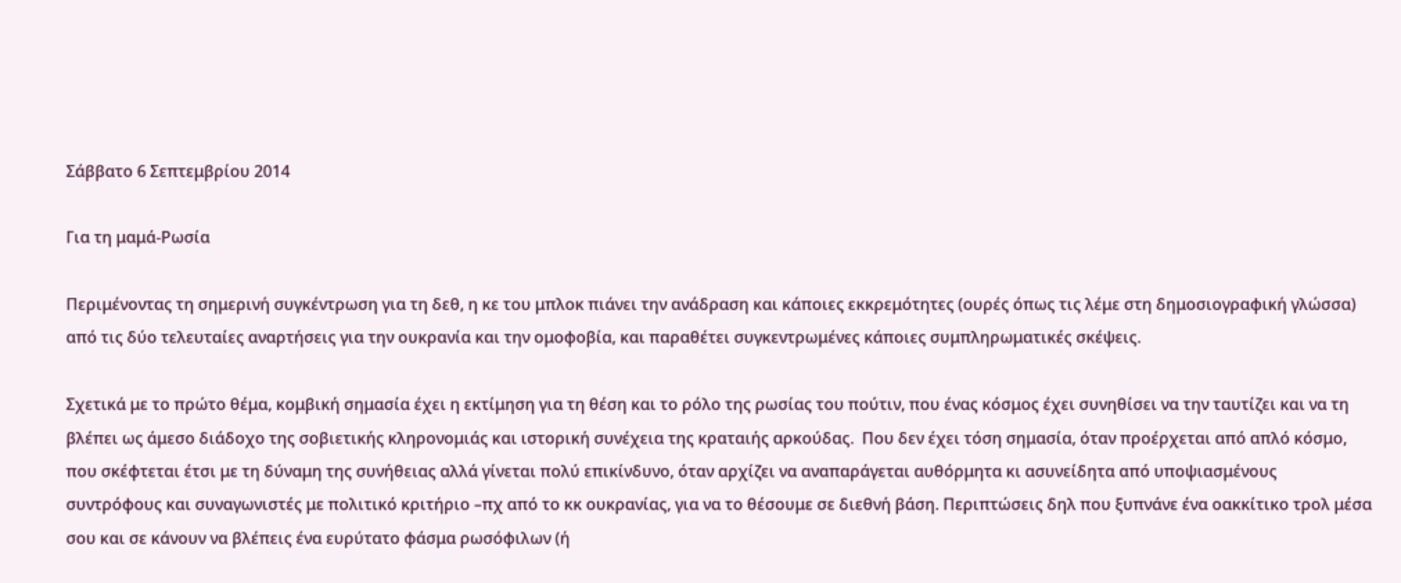Σάββατο 6 Σεπτεμβρίου 2014

Για τη μαμά-Ρωσία

Περιμένοντας τη σημερινή συγκέντρωση για τη δεθ, η κε του μπλοκ πιάνει την ανάδραση και κάποιες εκκρεμότητες (ουρές όπως τις λέμε στη δημοσιογραφική γλώσσα) από τις δύο τελευταίες αναρτήσεις για την ουκρανία και την ομοφοβία, και παραθέτει συγκεντρωμένες κάποιες συμπληρωματικές σκέψεις.

Σχετικά με το πρώτο θέμα, κομβική σημασία έχει η εκτίμηση για τη θέση και το ρόλο της ρωσίας του πούτιν, που ένας κόσμος έχει συνηθίσει να την ταυτίζει και να τη βλέπει ως άμεσο διάδοχο της σοβιετικής κληρονομιάς και ιστορική συνέχεια της κραταιής αρκούδας.  Που δεν έχει τόση σημασία, όταν προέρχεται από απλό κόσμο, που σκέφτεται έτσι με τη δύναμη της συνήθειας αλλά γίνεται πολύ επικίνδυνο, όταν αρχίζει να αναπαράγεται αυθόρμητα κι ασυνείδητα από υποψιασμένους συντρόφους και συναγωνιστές με πολιτικό κριτήριο –πχ από το κκ ουκρανίας, για να το θέσουμε σε διεθνή βάση. Περιπτώσεις δηλ που ξυπνάνε ένα οακκίτικο τρολ μέσα σου και σε κάνουν να βλέπεις ένα ευρύτατο φάσμα ρωσόφιλων (ή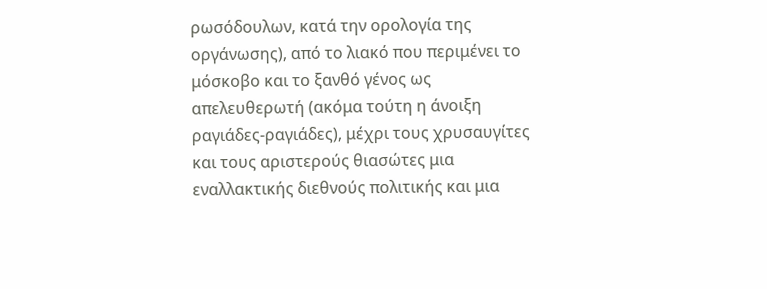ρωσόδουλων, κατά την ορολογία της οργάνωσης), από το λιακό που περιμένει το μόσκοβο και το ξανθό γένος ως απελευθερωτή (ακόμα τούτη η άνοιξη ραγιάδες-ραγιάδες), μέχρι τους χρυσαυγίτες και τους αριστερούς θιασώτες μια εναλλακτικής διεθνούς πολιτικής και μια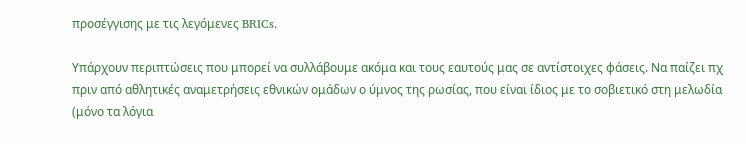προσέγγισης με τις λεγόμενες BRICs.

Υπάρχουν περιπτώσεις που μπορεί να συλλάβουμε ακόμα και τους εαυτούς μας σε αντίστοιχες φάσεις. Να παίζει πχ πριν από αθλητικές αναμετρήσεις εθνικών ομάδων ο ύμνος της ρωσίας, που είναι ίδιος με το σοβιετικό στη μελωδία (μόνο τα λόγια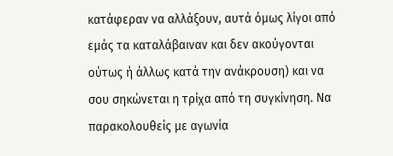κατάφεραν να αλλάξουν, αυτά όμως λίγοι από εμάς τα καταλάβαιναν και δεν ακούγονται ούτως ή άλλως κατά την ανάκρουση) και να σου σηκώνεται η τρίχα από τη συγκίνηση. Να παρακολουθείς με αγωνία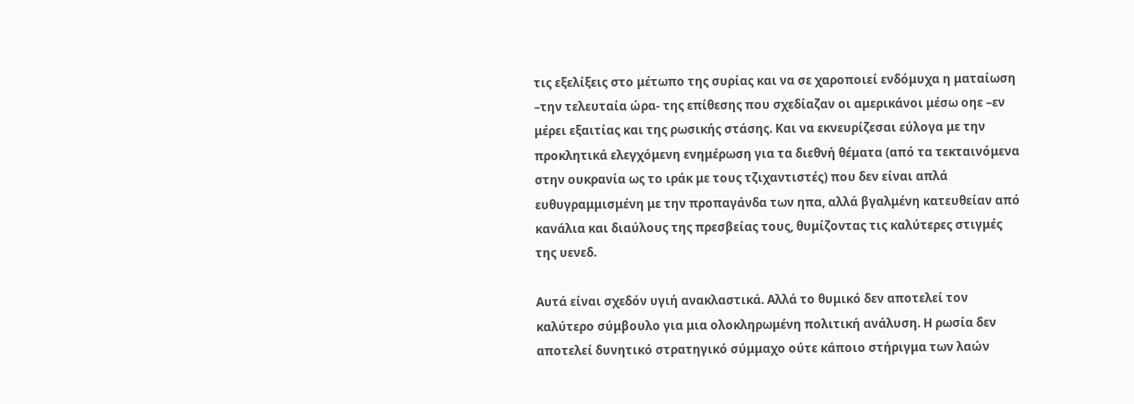τις εξελίξεις στο μέτωπο της συρίας και να σε χαροποιεί ενδόμυχα η ματαίωση –την τελευταία ώρα- της επίθεσης που σχεδίαζαν οι αμερικάνοι μέσω οηε –εν μέρει εξαιτίας και της ρωσικής στάσης. Και να εκνευρίζεσαι εύλογα με την προκλητικά ελεγχόμενη ενημέρωση για τα διεθνή θέματα (από τα τεκταινόμενα στην ουκρανία ως το ιράκ με τους τζιχαντιστές) που δεν είναι απλά ευθυγραμμισμένη με την προπαγάνδα των ηπα, αλλά βγαλμένη κατευθείαν από κανάλια και διαύλους της πρεσβείας τους, θυμίζοντας τις καλύτερες στιγμές της υενεδ.

Αυτά είναι σχεδόν υγιή ανακλαστικά. Αλλά το θυμικό δεν αποτελεί τον καλύτερο σύμβουλο για μια ολοκληρωμένη πολιτική ανάλυση. Η ρωσία δεν αποτελεί δυνητικό στρατηγικό σύμμαχο ούτε κάποιο στήριγμα των λαών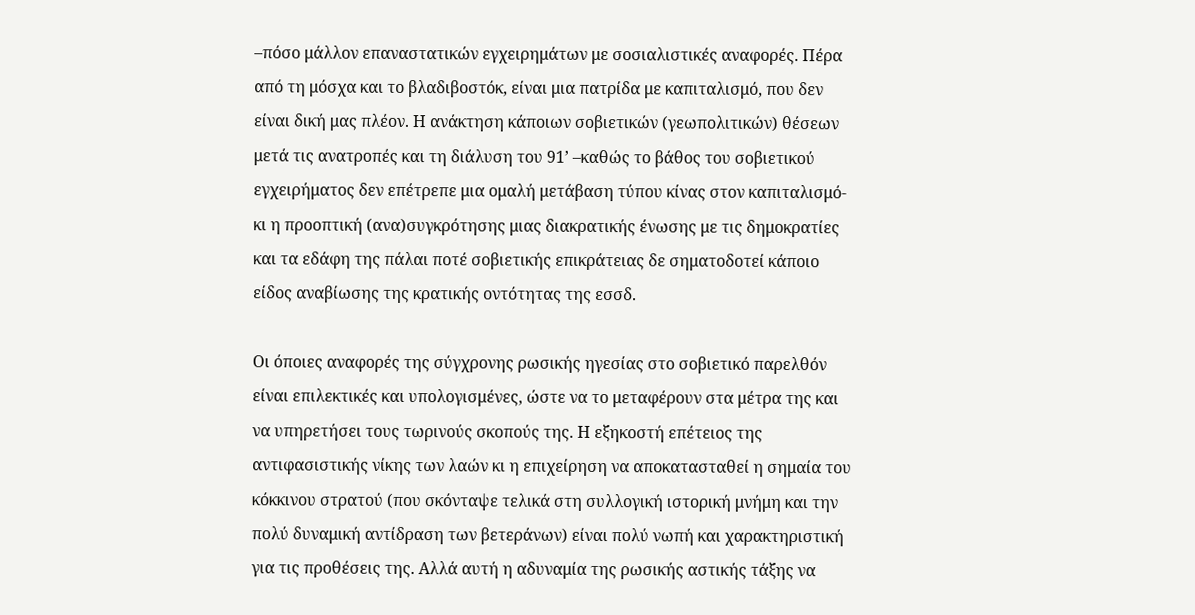–πόσο μάλλον επαναστατικών εγχειρημάτων με σοσιαλιστικές αναφορές. Πέρα από τη μόσχα και το βλαδιβοστόκ, είναι μια πατρίδα με καπιταλισμό, που δεν είναι δική μας πλέον. Η ανάκτηση κάποιων σοβιετικών (γεωπολιτικών) θέσεων μετά τις ανατροπές και τη διάλυση του 91’ –καθώς το βάθος του σοβιετικού εγχειρήματος δεν επέτρεπε μια ομαλή μετάβαση τύπου κίνας στον καπιταλισμό- κι η προοπτική (ανα)συγκρότησης μιας διακρατικής ένωσης με τις δημοκρατίες και τα εδάφη της πάλαι ποτέ σοβιετικής επικράτειας δε σηματοδοτεί κάποιο είδος αναβίωσης της κρατικής οντότητας της εσσδ.

Οι όποιες αναφορές της σύγχρονης ρωσικής ηγεσίας στο σοβιετικό παρελθόν είναι επιλεκτικές και υπολογισμένες, ώστε να το μεταφέρουν στα μέτρα της και να υπηρετήσει τους τωρινούς σκοπούς της. Η εξηκοστή επέτειος της αντιφασιστικής νίκης των λαών κι η επιχείρηση να αποκατασταθεί η σημαία του κόκκινου στρατού (που σκόνταψε τελικά στη συλλογική ιστορική μνήμη και την πολύ δυναμική αντίδραση των βετεράνων) είναι πολύ νωπή και χαρακτηριστική για τις προθέσεις της. Αλλά αυτή η αδυναμία της ρωσικής αστικής τάξης να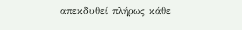απεκδυθεί πλήρως κάθε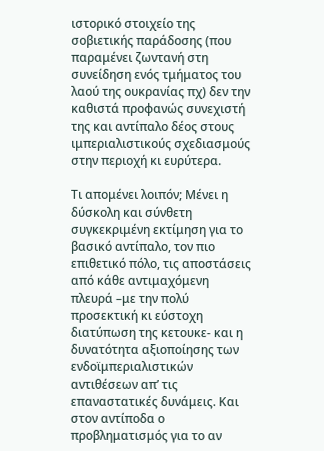ιστορικό στοιχείο της σοβιετικής παράδοσης (που παραμένει ζωντανή στη συνείδηση ενός τμήματος του λαού της ουκρανίας πχ) δεν την καθιστά προφανώς συνεχιστή της και αντίπαλο δέος στους ιμπεριαλιστικούς σχεδιασμούς στην περιοχή κι ευρύτερα.

Τι απομένει λοιπόν; Μένει η δύσκολη και σύνθετη συγκεκριμένη εκτίμηση για το βασικό αντίπαλο, τον πιο επιθετικό πόλο, τις αποστάσεις από κάθε αντιμαχόμενη πλευρά –με την πολύ προσεκτική κι εύστοχη διατύπωση της κετουκε- και η δυνατότητα αξιοποίησης των ενδοϊμπεριαλιστικών αντιθέσεων απ’ τις επαναστατικές δυνάμεις. Και στον αντίποδα ο προβληματισμός για το αν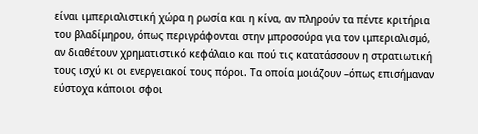είναι ιμπεριαλιστική χώρα η ρωσία και η κίνα, αν πληρούν τα πέντε κριτήρια του βλαδίμηρου, όπως περιγράφονται στην μπροσούρα για τον ιμπεριαλισμό, αν διαθέτουν χρηματιστικό κεφάλαιο και πού τις κατατάσσουν η στρατιωτική τους ισχύ κι οι ενεργειακοί τους πόροι. Τα οποία μοιάζουν –όπως επισήμαναν εύστοχα κάποιοι σφοι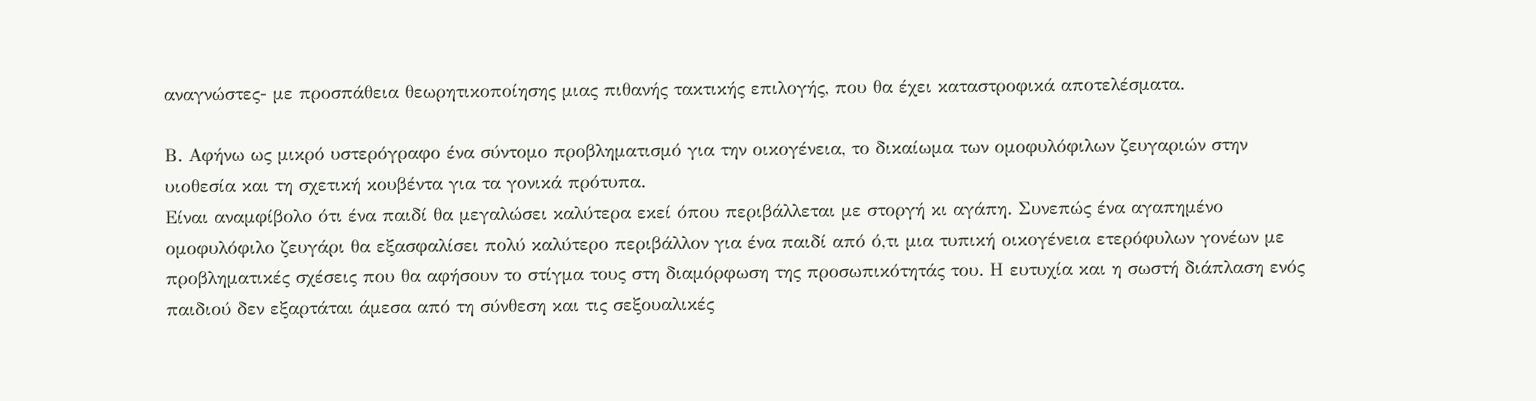αναγνώστες- με προσπάθεια θεωρητικοποίησης μιας πιθανής τακτικής επιλογής, που θα έχει καταστροφικά αποτελέσματα.

Β. Αφήνω ως μικρό υστερόγραφο ένα σύντομο προβληματισμό για την οικογένεια, το δικαίωμα των ομοφυλόφιλων ζευγαριών στην υιοθεσία και τη σχετική κουβέντα για τα γονικά πρότυπα.
Είναι αναμφίβολο ότι ένα παιδί θα μεγαλώσει καλύτερα εκεί όπου περιβάλλεται με στοργή κι αγάπη. Συνεπώς ένα αγαπημένο ομοφυλόφιλο ζευγάρι θα εξασφαλίσει πολύ καλύτερο περιβάλλον για ένα παιδί από ό,τι μια τυπική οικογένεια ετερόφυλων γονέων με προβληματικές σχέσεις που θα αφήσουν το στίγμα τους στη διαμόρφωση της προσωπικότητάς του. Η ευτυχία και η σωστή διάπλαση ενός παιδιού δεν εξαρτάται άμεσα από τη σύνθεση και τις σεξουαλικές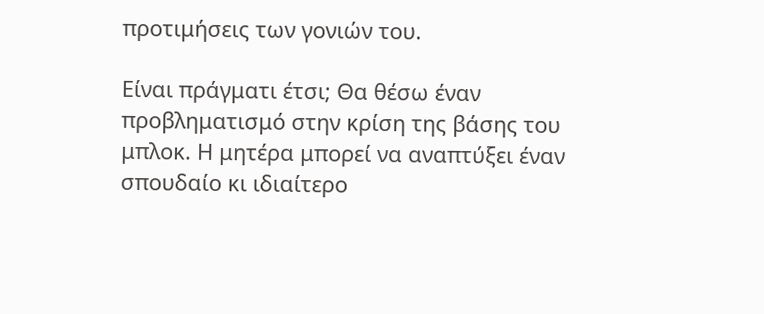προτιμήσεις των γονιών του.

Είναι πράγματι έτσι; Θα θέσω έναν προβληματισμό στην κρίση της βάσης του μπλοκ. Η μητέρα μπορεί να αναπτύξει έναν σπουδαίο κι ιδιαίτερο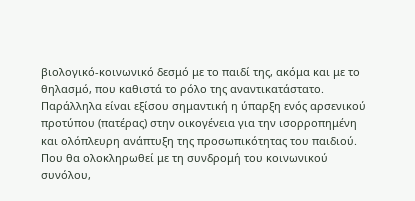βιολογικό-κοινωνικό δεσμό με το παιδί της, ακόμα και με το θηλασμό, που καθιστά το ρόλο της αναντικατάστατο. Παράλληλα είναι εξίσου σημαντική η ύπαρξη ενός αρσενικού προτύπου (πατέρας) στην οικογένεια για την ισορροπημένη και ολόπλευρη ανάπτυξη της προσωπικότητας του παιδιού. Που θα ολοκληρωθεί με τη συνδρομή του κοινωνικού συνόλου,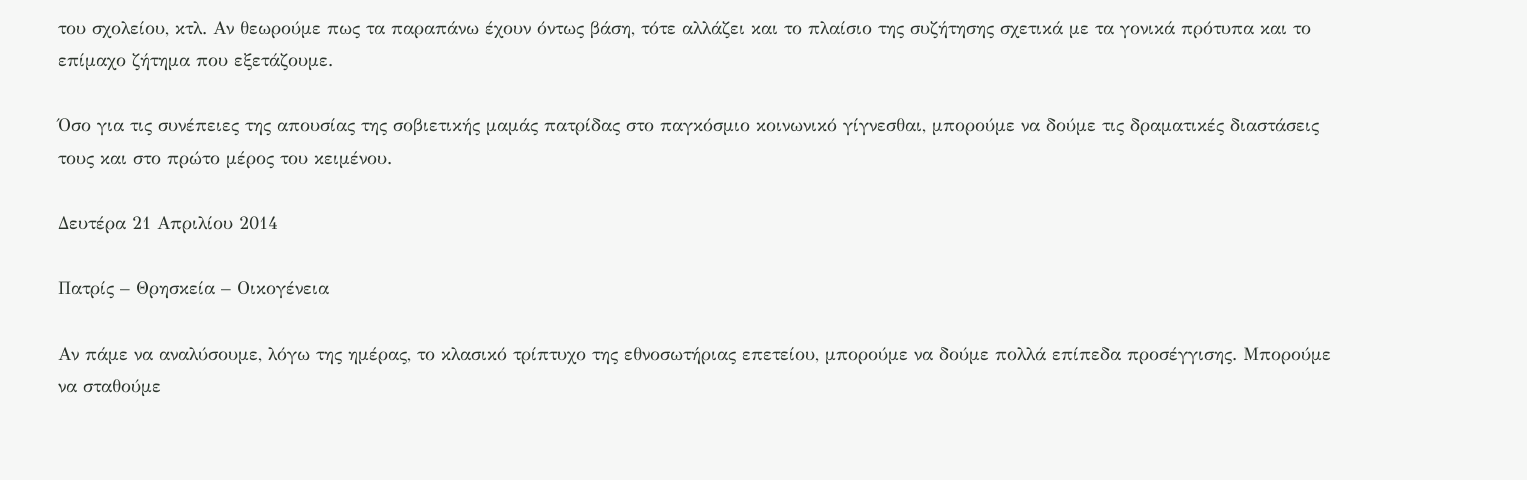του σχολείου, κτλ. Αν θεωρούμε πως τα παραπάνω έχουν όντως βάση, τότε αλλάζει και το πλαίσιο της συζήτησης σχετικά με τα γονικά πρότυπα και το επίμαχο ζήτημα που εξετάζουμε.

Όσο για τις συνέπειες της απουσίας της σοβιετικής μαμάς πατρίδας στο παγκόσμιο κοινωνικό γίγνεσθαι, μπορούμε να δούμε τις δραματικές διαστάσεις τους και στο πρώτο μέρος του κειμένου.

Δευτέρα 21 Απριλίου 2014

Πατρίς – Θρησκεία – Οικογένεια

Αν πάμε να αναλύσουμε, λόγω της ημέρας, το κλασικό τρίπτυχο της εθνοσωτήριας επετείου, μπορούμε να δούμε πολλά επίπεδα προσέγγισης. Μπορούμε να σταθούμε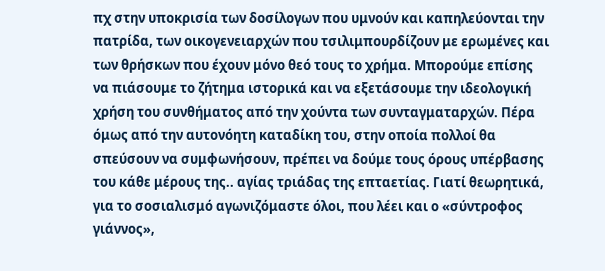πχ στην υποκρισία των δοσίλογων που υμνούν και καπηλεύονται την πατρίδα, των οικογενειαρχών που τσιλιμπουρδίζουν με ερωμένες και των θρήσκων που έχουν μόνο θεό τους το χρήμα. Μπορούμε επίσης να πιάσουμε το ζήτημα ιστορικά και να εξετάσουμε την ιδεολογική χρήση του συνθήματος από την χούντα των συνταγματαρχών. Πέρα όμως από την αυτονόητη καταδίκη του, στην οποία πολλοί θα σπεύσουν να συμφωνήσουν, πρέπει να δούμε τους όρους υπέρβασης του κάθε μέρους της.. αγίας τριάδας της επταετίας. Γιατί θεωρητικά, για το σοσιαλισμό αγωνιζόμαστε όλοι, που λέει και ο «σύντροφος γιάννος»,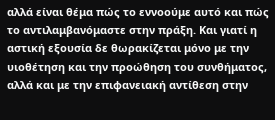αλλά είναι θέμα πώς το εννοούμε αυτό και πώς το αντιλαμβανόμαστε στην πράξη. Και γιατί η αστική εξουσία δε θωρακίζεται μόνο με την υιοθέτηση και την προώθηση του συνθήματος, αλλά και με την επιφανειακή αντίθεση στην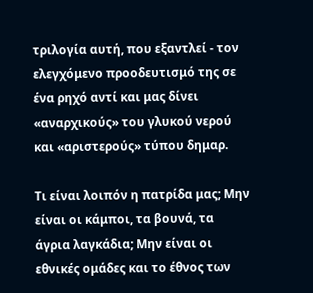τριλογία αυτή, που εξαντλεί - τον ελεγχόμενο προοδευτισμό της σε ένα ρηχό αντί και μας δίνει «αναρχικούς» του γλυκού νερού και «αριστερούς» τύπου δημαρ.

Τι είναι λοιπόν η πατρίδα μας; Μην είναι οι κάμποι, τα βουνά, τα άγρια λαγκάδια; Μην είναι οι εθνικές ομάδες και το έθνος των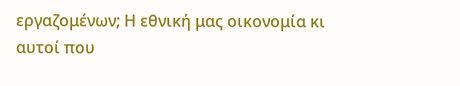εργαζομένων; Η εθνική μας οικονομία κι αυτοί που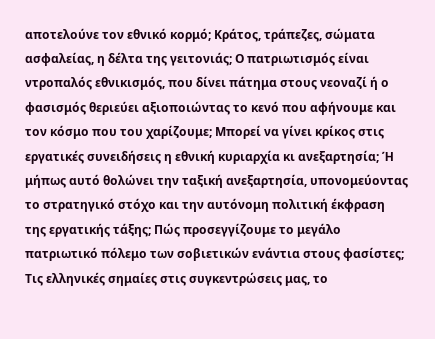αποτελούνε τον εθνικό κορμό; Κράτος, τράπεζες, σώματα ασφαλείας, η δέλτα της γειτονιάς; Ο πατριωτισμός είναι ντροπαλός εθνικισμός, που δίνει πάτημα στους νεοναζί ή ο φασισμός θεριεύει αξιοποιώντας το κενό που αφήνουμε και τον κόσμο που του χαρίζουμε; Μπορεί να γίνει κρίκος στις εργατικές συνειδήσεις η εθνική κυριαρχία κι ανεξαρτησία; Ή μήπως αυτό θολώνει την ταξική ανεξαρτησία, υπονομεύοντας το στρατηγικό στόχο και την αυτόνομη πολιτική έκφραση της εργατικής τάξης; Πώς προσεγγίζουμε το μεγάλο πατριωτικό πόλεμο των σοβιετικών ενάντια στους φασίστες; Τις ελληνικές σημαίες στις συγκεντρώσεις μας, το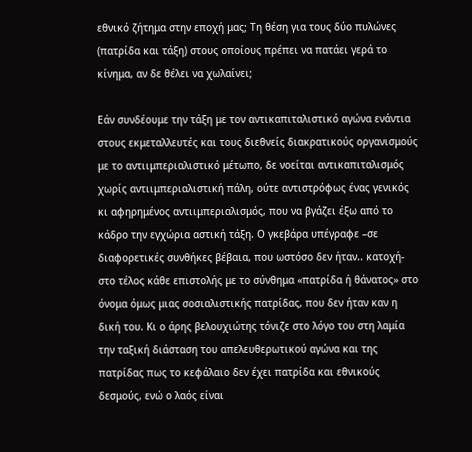εθνικό ζήτημα στην εποχή μας; Τη θέση για τους δύο πυλώνες (πατρίδα και τάξη) στους οποίους πρέπει να πατάει γερά το κίνημα, αν δε θέλει να χωλαίνει;

Εάν συνδέουμε την τάξη με τον αντικαπιταλιστικό αγώνα ενάντια στους εκμεταλλευτές και τους διεθνείς διακρατικούς οργανισμούς με το αντιιμπεριαλιστικό μέτωπο, δε νοείται αντικαπιταλισμός χωρίς αντιιμπεριαλιστική πάλη, ούτε αντιστρόφως ένας γενικός κι αφηρημένος αντιιμπεριαλισμός, που να βγάζει έξω από το κάδρο την εγχώρια αστική τάξη. Ο γκεβάρα υπέγραφε –σε διαφορετικές συνθήκες βέβαια, που ωστόσο δεν ήταν.. κατοχή- στο τέλος κάθε επιστολής με το σύνθημα «πατρίδα ή θάνατος» στο όνομα όμως μιας σοσιαλιστικής πατρίδας, που δεν ήταν καν η δική του. Κι ο άρης βελουχιώτης τόνιζε στο λόγο του στη λαμία την ταξική διάσταση του απελευθερωτικού αγώνα και της πατρίδας πως το κεφάλαιο δεν έχει πατρίδα και εθνικούς δεσμούς, ενώ ο λαός είναι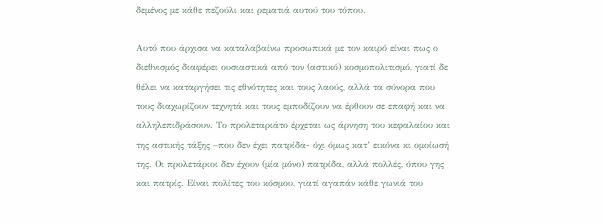δεμένος με κάθε πεζούλι και ρεματιά αυτού του τόπου.

Αυτό που άρχισα να καταλαβαίνω προσωπικά με τον καιρό είναι πως ο διεθνισμός διαφέρει ουσιαστικά από τον (αστικό) κοσμοπολιτισμό, γιατί δε θέλει να καταργήσει τις εθνότητες και τους λαούς, αλλά τα σύνορα που τους διαχωρίζουν τεχνητά και τους εμποδίζουν να έρθουν σε επαφή και να αλληλεπιδράσουν. Το προλεταριάτο έρχεται ως άρνηση του κεφαλαίου και της αστικής τάξης –που δεν έχει πατρίδα- όχι όμως κατ’ εικόνα κι ομοίωσή της. Οι προλετάριοι δεν έχουν (μία μόνο) πατρίδα, αλλά πολλές, όπου γης και πατρίς. Είναι πολίτες του κόσμου, γιατί αγαπάν κάθε γωνιά του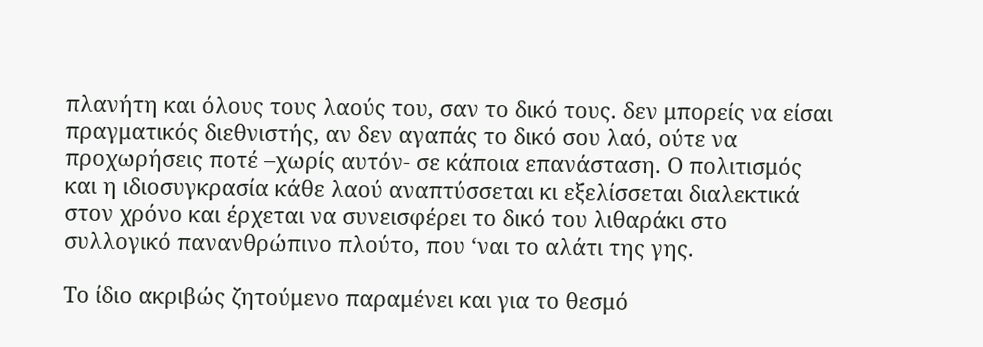πλανήτη και όλους τους λαούς του, σαν το δικό τους. δεν μπορείς να είσαι πραγματικός διεθνιστής, αν δεν αγαπάς το δικό σου λαό, ούτε να προχωρήσεις ποτέ –χωρίς αυτόν- σε κάποια επανάσταση. Ο πολιτισμός και η ιδιοσυγκρασία κάθε λαού αναπτύσσεται κι εξελίσσεται διαλεκτικά στον χρόνο και έρχεται να συνεισφέρει το δικό του λιθαράκι στο συλλογικό πανανθρώπινο πλούτο, που ‘ναι το αλάτι της γης.

Το ίδιο ακριβώς ζητούμενο παραμένει και για το θεσμό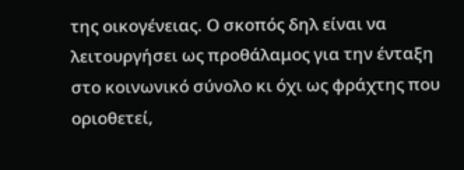της οικογένειας. Ο σκοπός δηλ είναι να λειτουργήσει ως προθάλαμος για την ένταξη στο κοινωνικό σύνολο κι όχι ως φράχτης που οριοθετεί,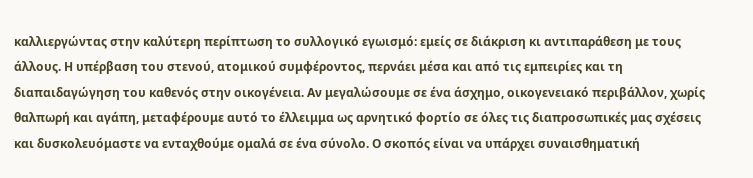καλλιεργώντας στην καλύτερη περίπτωση το συλλογικό εγωισμό: εμείς σε διάκριση κι αντιπαράθεση με τους άλλους. Η υπέρβαση του στενού, ατομικού συμφέροντος, περνάει μέσα και από τις εμπειρίες και τη διαπαιδαγώγηση του καθενός στην οικογένεια. Αν μεγαλώσουμε σε ένα άσχημο, οικογενειακό περιβάλλον, χωρίς θαλπωρή και αγάπη, μεταφέρουμε αυτό το έλλειμμα ως αρνητικό φορτίο σε όλες τις διαπροσωπικές μας σχέσεις και δυσκολευόμαστε να ενταχθούμε ομαλά σε ένα σύνολο. Ο σκοπός είναι να υπάρχει συναισθηματική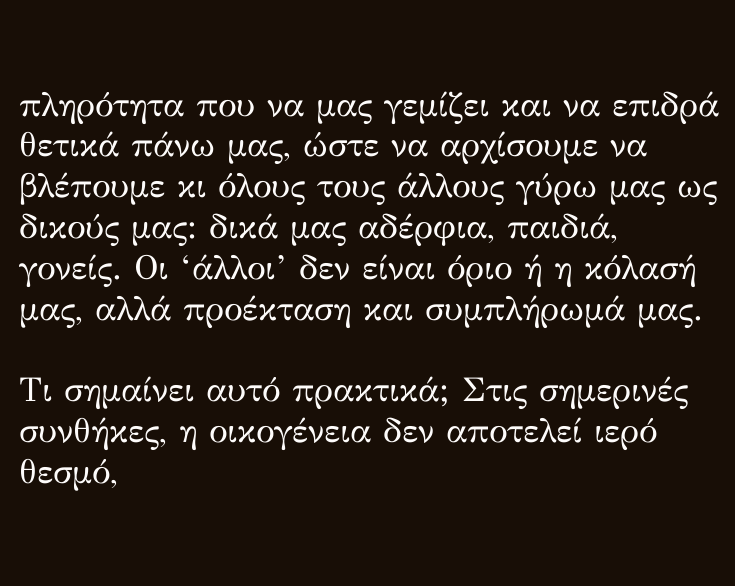πληρότητα που να μας γεμίζει και να επιδρά θετικά πάνω μας, ώστε να αρχίσουμε να βλέπουμε κι όλους τους άλλους γύρω μας ως δικούς μας: δικά μας αδέρφια, παιδιά, γονείς. Οι ‘άλλοι’ δεν είναι όριο ή η κόλασή μας, αλλά προέκταση και συμπλήρωμά μας.

Τι σημαίνει αυτό πρακτικά; Στις σημερινές συνθήκες, η οικογένεια δεν αποτελεί ιερό θεσμό,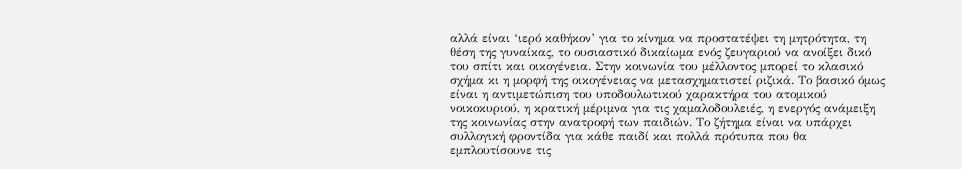αλλά είναι ‘ιερό καθήκον’ για το κίνημα να προστατέψει τη μητρότητα, τη θέση της γυναίκας, το ουσιαστικό δικαίωμα ενός ζευγαριού να ανοίξει δικό του σπίτι και οικογένεια. Στην κοινωνία του μέλλοντος μπορεί το κλασικό σχήμα κι η μορφή της οικογένειας να μετασχηματιστεί ριζικά. Το βασικό όμως είναι η αντιμετώπιση του υποδουλωτικού χαρακτήρα του ατομικού νοικοκυριού, η κρατική μέριμνα για τις χαμαλοδουλειές, η ενεργός ανάμειξη της κοινωνίας στην ανατροφή των παιδιών. Το ζήτημα είναι να υπάρχει συλλογική φροντίδα για κάθε παιδί και πολλά πρότυπα που θα εμπλουτίσουνε τις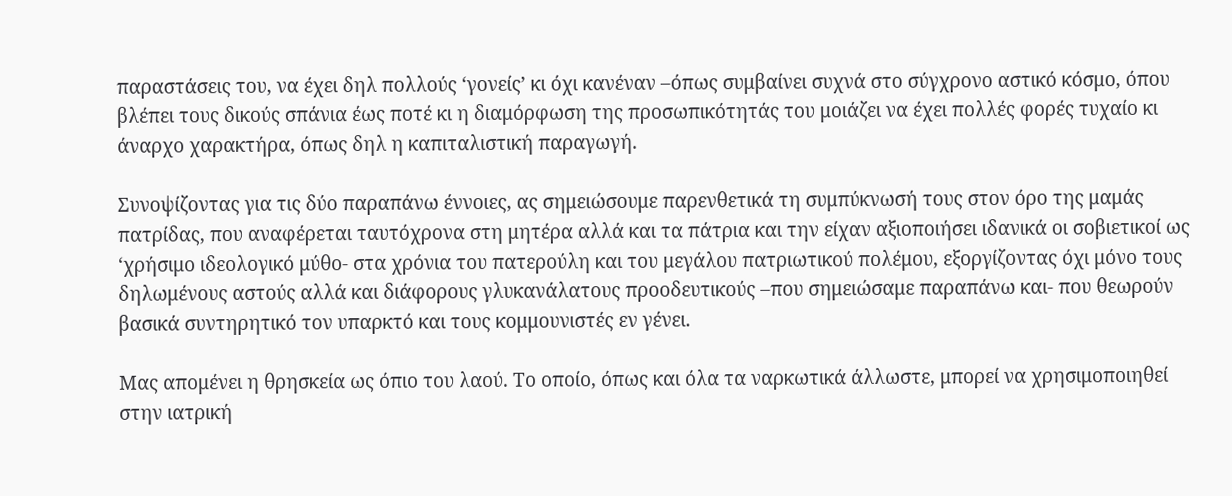παραστάσεις του, να έχει δηλ πολλούς ‘γονείς’ κι όχι κανέναν –όπως συμβαίνει συχνά στο σύγχρονο αστικό κόσμο, όπου βλέπει τους δικούς σπάνια έως ποτέ κι η διαμόρφωση της προσωπικότητάς του μοιάζει να έχει πολλές φορές τυχαίο κι άναρχο χαρακτήρα, όπως δηλ η καπιταλιστική παραγωγή.

Συνοψίζοντας για τις δύο παραπάνω έννοιες, ας σημειώσουμε παρενθετικά τη συμπύκνωσή τους στον όρο της μαμάς πατρίδας, που αναφέρεται ταυτόχρονα στη μητέρα αλλά και τα πάτρια και την είχαν αξιοποιήσει ιδανικά οι σοβιετικοί ως ‘χρήσιμο ιδεολογικό μύθο- στα χρόνια του πατερούλη και του μεγάλου πατριωτικού πολέμου, εξοργίζοντας όχι μόνο τους δηλωμένους αστούς αλλά και διάφορους γλυκανάλατους προοδευτικούς –που σημειώσαμε παραπάνω και- που θεωρούν βασικά συντηρητικό τον υπαρκτό και τους κομμουνιστές εν γένει.

Μας απομένει η θρησκεία ως όπιο του λαού. Το οποίο, όπως και όλα τα ναρκωτικά άλλωστε, μπορεί να χρησιμοποιηθεί στην ιατρική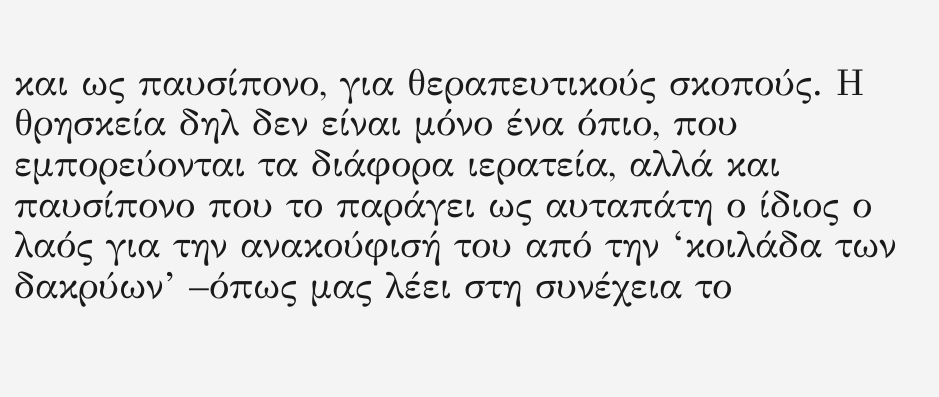και ως παυσίπονο, για θεραπευτικούς σκοπούς. Η θρησκεία δηλ δεν είναι μόνο ένα όπιο, που εμπορεύονται τα διάφορα ιερατεία, αλλά και παυσίπονο που το παράγει ως αυταπάτη ο ίδιος ο λαός για την ανακούφισή του από την ‘κοιλάδα των δακρύων’ –όπως μας λέει στη συνέχεια το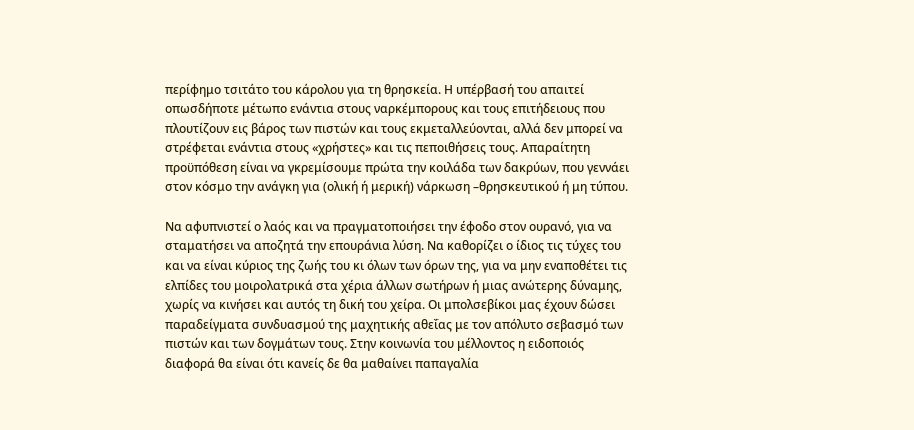περίφημο τσιτάτο του κάρολου για τη θρησκεία. Η υπέρβασή του απαιτεί οπωσδήποτε μέτωπο ενάντια στους ναρκέμπορους και τους επιτήδειους που πλουτίζουν εις βάρος των πιστών και τους εκμεταλλεύονται, αλλά δεν μπορεί να στρέφεται ενάντια στους «χρήστες» και τις πεποιθήσεις τους. Απαραίτητη προϋπόθεση είναι να γκρεμίσουμε πρώτα την κοιλάδα των δακρύων, που γεννάει στον κόσμο την ανάγκη για (ολική ή μερική) νάρκωση –θρησκευτικού ή μη τύπου.

Να αφυπνιστεί ο λαός και να πραγματοποιήσει την έφοδο στον ουρανό, για να σταματήσει να αποζητά την επουράνια λύση. Να καθορίζει ο ίδιος τις τύχες του και να είναι κύριος της ζωής του κι όλων των όρων της, για να μην εναποθέτει τις ελπίδες του μοιρολατρικά στα χέρια άλλων σωτήρων ή μιας ανώτερης δύναμης, χωρίς να κινήσει και αυτός τη δική του χείρα. Οι μπολσεβίκοι μας έχουν δώσει παραδείγματα συνδυασμού της μαχητικής αθεΐας με τον απόλυτο σεβασμό των πιστών και των δογμάτων τους. Στην κοινωνία του μέλλοντος η ειδοποιός διαφορά θα είναι ότι κανείς δε θα μαθαίνει παπαγαλία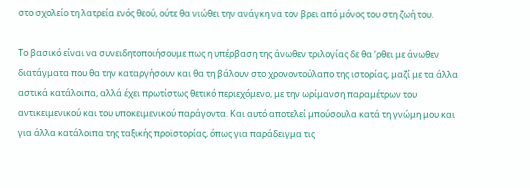στο σχολείο τη λατρεία ενός θεού, ούτε θα νιώθει την ανάγκη να τον βρει από μόνος του στη ζωή του.

Το βασικό είναι να συνειδητοποιήσουμε πως η υπέρβαση της άνωθεν τριλογίας δε θα ‘ρθει με άνωθεν διατάγματα που θα την καταργήσουν και θα τη βάλουν στο χρονοντούλαπο της ιστορίας, μαζί με τα άλλα αστικά κατάλοιπα, αλλά έχει πρωτίστως θετικό περιεχόμενο, με την ωρίμανση παραμέτρων του αντικειμενικού και του υποκειμενικού παράγοντα. Και αυτό αποτελεί μπούσουλα κατά τη γνώμη μου και για άλλα κατάλοιπα της ταξικής προϊστορίας, όπως για παράδειγμα τις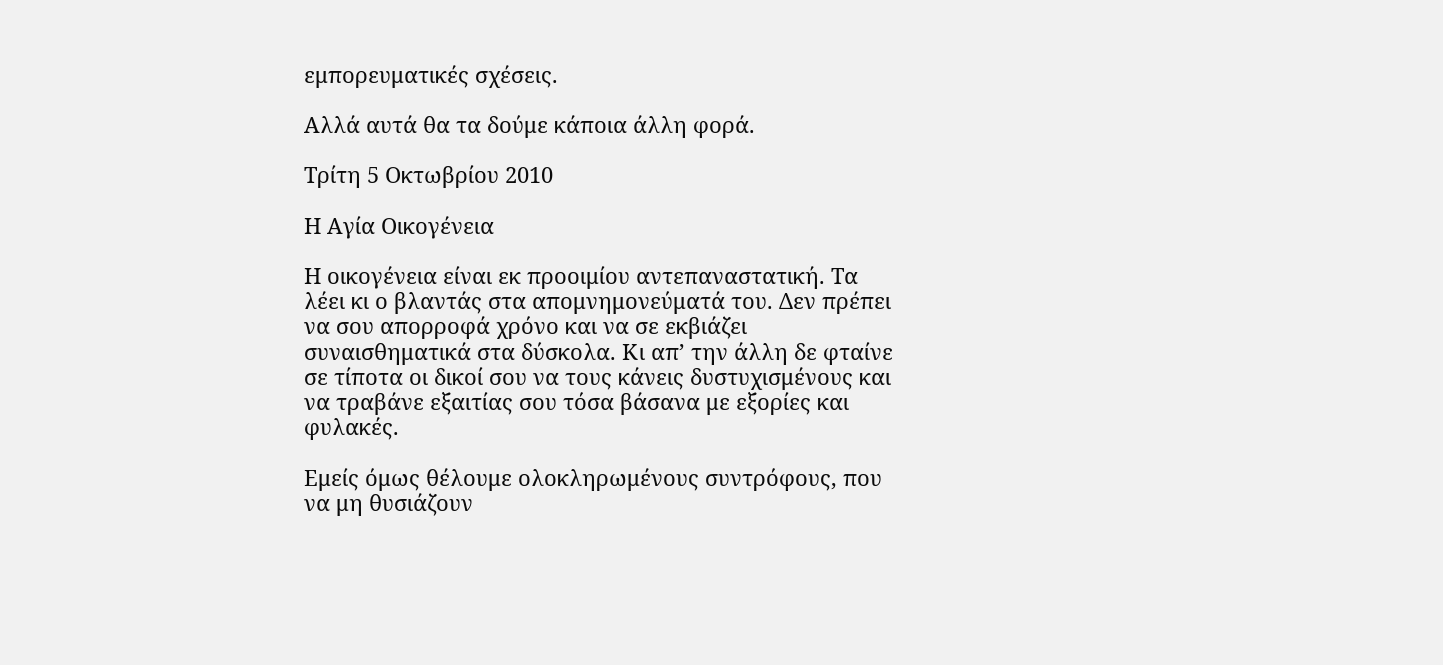εμπορευματικές σχέσεις.

Αλλά αυτά θα τα δούμε κάποια άλλη φορά.

Τρίτη 5 Οκτωβρίου 2010

Η Αγία Οικογένεια

Η οικογένεια είναι εκ προοιμίου αντεπαναστατική. Τα λέει κι ο βλαντάς στα απομνημονεύματά του. Δεν πρέπει να σου απορροφά χρόνο και να σε εκβιάζει συναισθηματικά στα δύσκολα. Κι απ’ την άλλη δε φταίνε σε τίποτα οι δικοί σου να τους κάνεις δυστυχισμένους και να τραβάνε εξαιτίας σου τόσα βάσανα με εξορίες και φυλακές.

Εμείς όμως θέλουμε ολοκληρωμένους συντρόφους, που να μη θυσιάζουν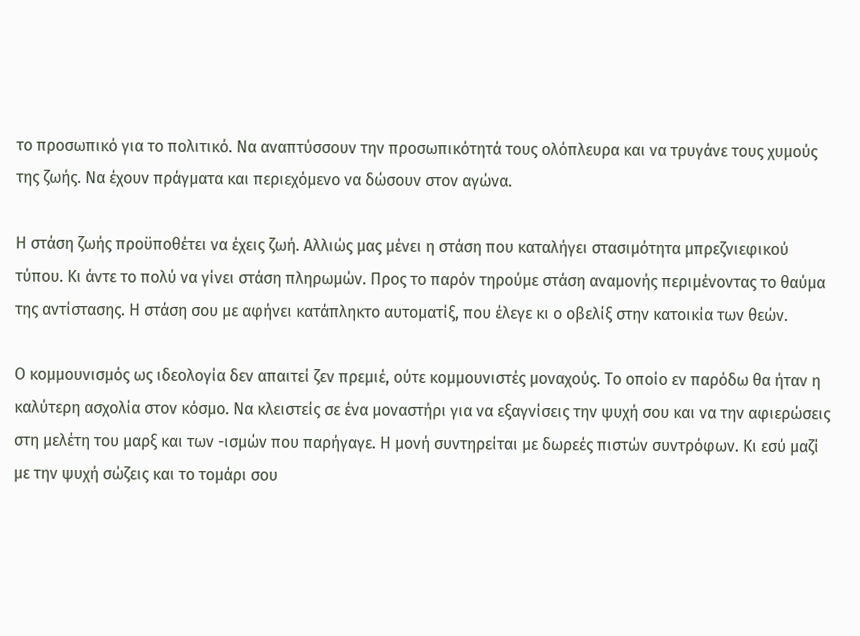το προσωπικό για το πολιτικό. Να αναπτύσσουν την προσωπικότητά τους ολόπλευρα και να τρυγάνε τους χυμούς της ζωής. Να έχουν πράγματα και περιεχόμενο να δώσουν στον αγώνα.

Η στάση ζωής προϋποθέτει να έχεις ζωή. Αλλιώς μας μένει η στάση που καταλήγει στασιμότητα μπρεζνιεφικού τύπου. Κι άντε το πολύ να γίνει στάση πληρωμών. Προς το παρόν τηρούμε στάση αναμονής περιμένοντας το θαύμα της αντίστασης. Η στάση σου με αφήνει κατάπληκτο αυτοματίξ, που έλεγε κι ο οβελίξ στην κατοικία των θεών.

Ο κομμουνισμός ως ιδεολογία δεν απαιτεί ζεν πρεμιέ, ούτε κομμουνιστές μοναχούς. Το οποίο εν παρόδω θα ήταν η καλύτερη ασχολία στον κόσμο. Να κλειστείς σε ένα μοναστήρι για να εξαγνίσεις την ψυχή σου και να την αφιερώσεις στη μελέτη του μαρξ και των -ισμών που παρήγαγε. Η μονή συντηρείται με δωρεές πιστών συντρόφων. Κι εσύ μαζί με την ψυχή σώζεις και το τομάρι σου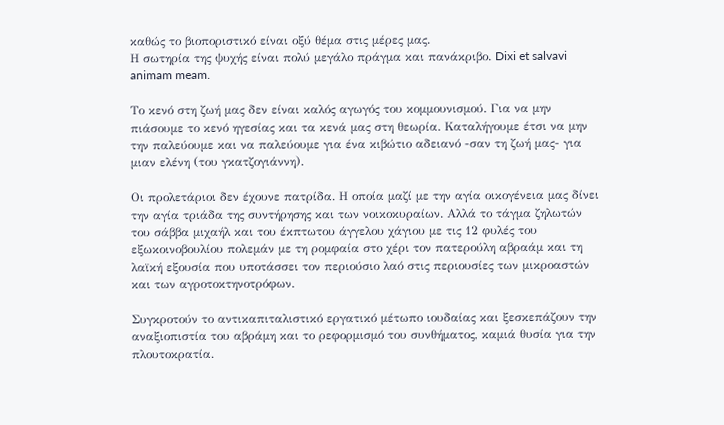καθώς το βιοποριστικό είναι οξύ θέμα στις μέρες μας.
Η σωτηρία της ψυχής είναι πολύ μεγάλο πράγμα και πανάκριβο. Dixi et salvavi animam meam.

Το κενό στη ζωή μας δεν είναι καλός αγωγός του κομμουνισμού. Για να μην πιάσουμε το κενό ηγεσίας και τα κενά μας στη θεωρία. Καταλήγουμε έτσι να μην την παλεύουμε και να παλεύουμε για ένα κιβώτιο αδειανό -σαν τη ζωή μας- για μιαν ελένη (του γκατζογιάννη).

Οι προλετάριοι δεν έχουνε πατρίδα. Η οποία μαζί με την αγία οικογένεια μας δίνει την αγία τριάδα της συντήρησης και των νοικοκυραίων. Αλλά το τάγμα ζηλωτών του σάββα μιχαήλ και του έκπτωτου άγγελου χάγιου με τις 12 φυλές του εξωκοινοβουλίου πολεμάν με τη ρομφαία στο χέρι τον πατερούλη αβραάμ και τη λαϊκή εξουσία που υποτάσσει τον περιούσιο λαό στις περιουσίες των μικροαστών και των αγροτοκτηνοτρόφων.

Συγκροτούν το αντικαπιταλιστικό εργατικό μέτωπο ιουδαίας και ξεσκεπάζουν την αναξιοπιστία του αβράμη και το ρεφορμισμό του συνθήματος, καμιά θυσία για την πλουτοκρατία.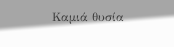Καμιά θυσία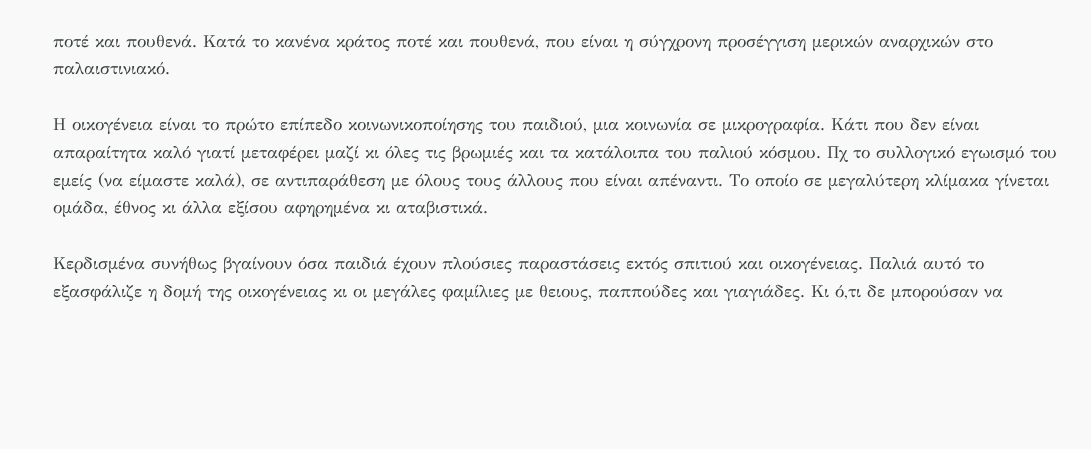ποτέ και πουθενά. Κατά το κανένα κράτος ποτέ και πουθενά, που είναι η σύγχρονη προσέγγιση μερικών αναρχικών στο παλαιστινιακό.

Η οικογένεια είναι το πρώτο επίπεδο κοινωνικοποίησης του παιδιού, μια κοινωνία σε μικρογραφία. Κάτι που δεν είναι απαραίτητα καλό γιατί μεταφέρει μαζί κι όλες τις βρωμιές και τα κατάλοιπα του παλιού κόσμου. Πχ το συλλογικό εγωισμό του εμείς (να είμαστε καλά), σε αντιπαράθεση με όλους τους άλλους που είναι απέναντι. Το οποίο σε μεγαλύτερη κλίμακα γίνεται ομάδα, έθνος κι άλλα εξίσου αφηρημένα κι αταβιστικά.

Κερδισμένα συνήθως βγαίνουν όσα παιδιά έχουν πλούσιες παραστάσεις εκτός σπιτιού και οικογένειας. Παλιά αυτό το εξασφάλιζε η δομή της οικογένειας κι οι μεγάλες φαμίλιες με θειους, παππούδες και γιαγιάδες. Κι ό,τι δε μπορούσαν να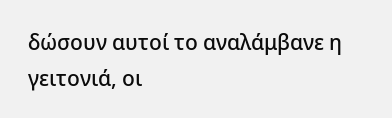δώσουν αυτοί το αναλάμβανε η γειτονιά, οι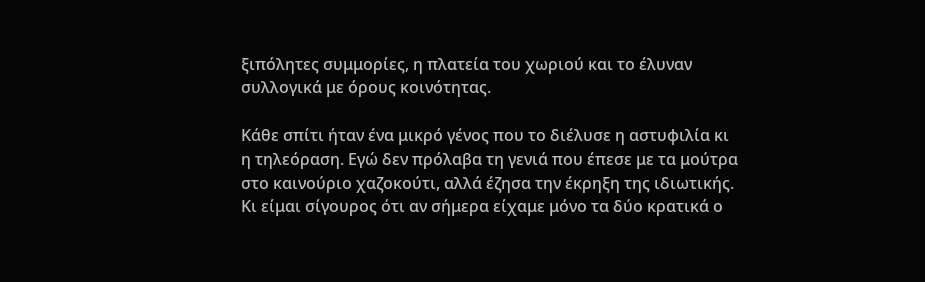ξιπόλητες συμμορίες, η πλατεία του χωριού και το έλυναν συλλογικά με όρους κοινότητας.

Κάθε σπίτι ήταν ένα μικρό γένος που το διέλυσε η αστυφιλία κι η τηλεόραση. Εγώ δεν πρόλαβα τη γενιά που έπεσε με τα μούτρα στο καινούριο χαζοκούτι, αλλά έζησα την έκρηξη της ιδιωτικής. Κι είμαι σίγουρος ότι αν σήμερα είχαμε μόνο τα δύο κρατικά ο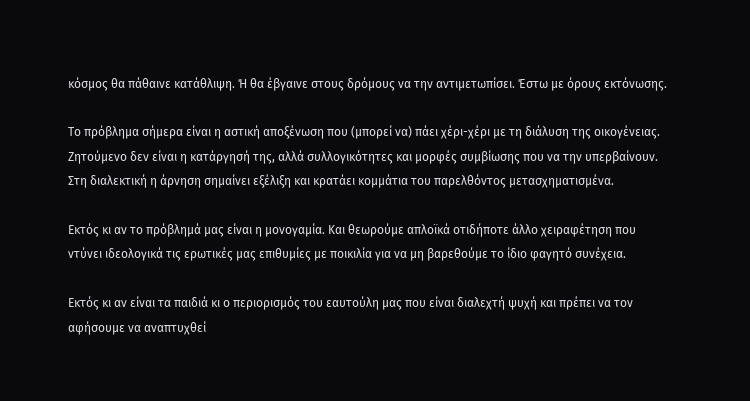κόσμος θα πάθαινε κατάθλιψη. Ή θα έβγαινε στους δρόμους να την αντιμετωπίσει. Έστω με όρους εκτόνωσης.

Το πρόβλημα σήμερα είναι η αστική αποξένωση που (μπορεί να) πάει χέρι-χέρι με τη διάλυση της οικογένειας. Ζητούμενο δεν είναι η κατάργησή της, αλλά συλλογικότητες και μορφές συμβίωσης που να την υπερβαίνουν. Στη διαλεκτική η άρνηση σημαίνει εξέλιξη και κρατάει κομμάτια του παρελθόντος μετασχηματισμένα.

Εκτός κι αν το πρόβλημά μας είναι η μονογαμία. Και θεωρούμε απλοϊκά οτιδήποτε άλλο χειραφέτηση που ντύνει ιδεολογικά τις ερωτικές μας επιθυμίες με ποικιλία για να μη βαρεθούμε το ίδιο φαγητό συνέχεια.

Εκτός κι αν είναι τα παιδιά κι ο περιορισμός του εαυτούλη μας που είναι διαλεχτή ψυχή και πρέπει να τον αφήσουμε να αναπτυχθεί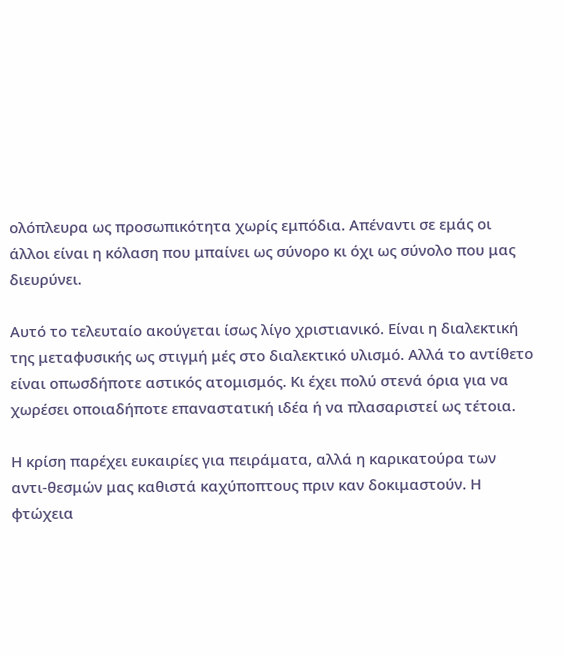ολόπλευρα ως προσωπικότητα χωρίς εμπόδια. Απέναντι σε εμάς οι άλλοι είναι η κόλαση που μπαίνει ως σύνορο κι όχι ως σύνολο που μας διευρύνει.

Αυτό το τελευταίο ακούγεται ίσως λίγο χριστιανικό. Είναι η διαλεκτική της μεταφυσικής ως στιγμή μές στο διαλεκτικό υλισμό. Αλλά το αντίθετο είναι οπωσδήποτε αστικός ατομισμός. Κι έχει πολύ στενά όρια για να χωρέσει οποιαδήποτε επαναστατική ιδέα ή να πλασαριστεί ως τέτοια.

Η κρίση παρέχει ευκαιρίες για πειράματα, αλλά η καρικατούρα των αντι-θεσμών μας καθιστά καχύποπτους πριν καν δοκιμαστούν. Η φτώχεια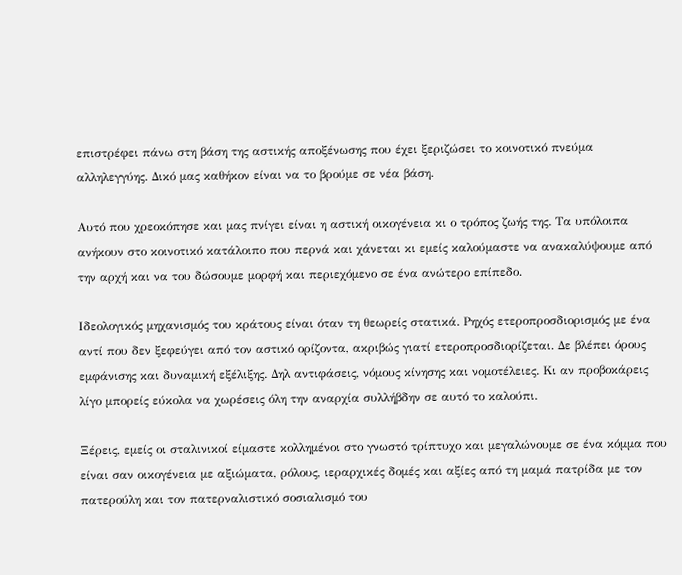επιστρέφει πάνω στη βάση της αστικής αποξένωσης που έχει ξεριζώσει το κοινοτικό πνεύμα αλληλεγγύης. Δικό μας καθήκον είναι να το βρούμε σε νέα βάση.

Αυτό που χρεοκόπησε και μας πνίγει είναι η αστική οικογένεια κι ο τρόπος ζωής της. Τα υπόλοιπα ανήκουν στο κοινοτικό κατάλοιπο που περνά και χάνεται κι εμείς καλούμαστε να ανακαλύψουμε από την αρχή και να του δώσουμε μορφή και περιεχόμενο σε ένα ανώτερο επίπεδο.

Ιδεολογικός μηχανισμός του κράτους είναι όταν τη θεωρείς στατικά. Ρηχός ετεροπροσδιορισμός με ένα αντί που δεν ξεφεύγει από τον αστικό ορίζοντα, ακριβώς γιατί ετεροπροσδιορίζεται. Δε βλέπει όρους εμφάνισης και δυναμική εξέλιξης. Δηλ αντιφάσεις, νόμους κίνησης και νομοτέλειες. Κι αν προβοκάρεις λίγο μπορείς εύκολα να χωρέσεις όλη την αναρχία συλλήβδην σε αυτό το καλούπι.

Ξέρεις, εμείς οι σταλινικοί είμαστε κολλημένοι στο γνωστό τρίπτυχο και μεγαλώνουμε σε ένα κόμμα που είναι σαν οικογένεια με αξιώματα, ρόλους, ιεραρχικές δομές και αξίες από τη μαμά πατρίδα με τον πατερούλη και τον πατερναλιστικό σοσιαλισμό του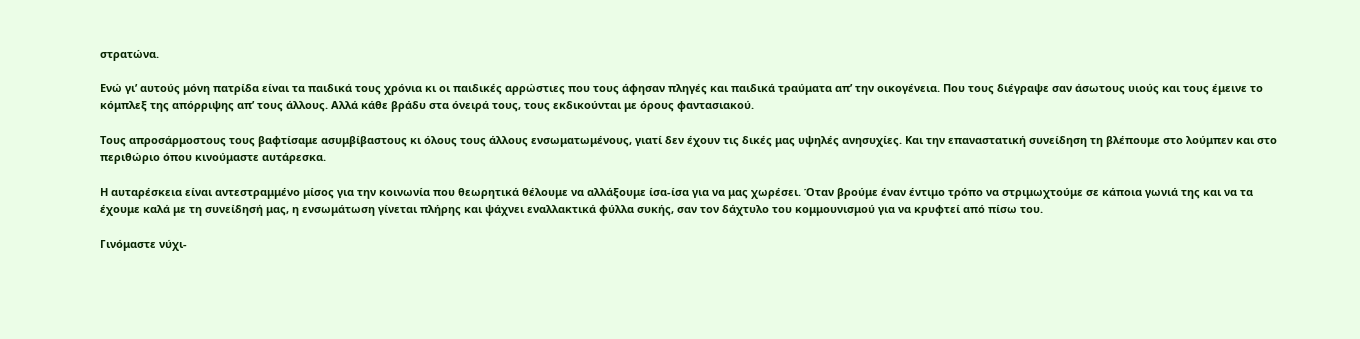στρατώνα.

Ενώ γι’ αυτούς μόνη πατρίδα είναι τα παιδικά τους χρόνια κι οι παιδικές αρρώστιες που τους άφησαν πληγές και παιδικά τραύματα απ’ την οικογένεια. Που τους διέγραψε σαν άσωτους υιούς και τους έμεινε το κόμπλεξ της απόρριψης απ’ τους άλλους. Αλλά κάθε βράδυ στα όνειρά τους, τους εκδικούνται με όρους φαντασιακού.

Τους απροσάρμοστους τους βαφτίσαμε ασυμβίβαστους κι όλους τους άλλους ενσωματωμένους, γιατί δεν έχουν τις δικές μας υψηλές ανησυχίες. Και την επαναστατική συνείδηση τη βλέπουμε στο λούμπεν και στο περιθώριο όπου κινούμαστε αυτάρεσκα.

Η αυταρέσκεια είναι αντεστραμμένο μίσος για την κοινωνία που θεωρητικά θέλουμε να αλλάξουμε ίσα-ίσα για να μας χωρέσει. Όταν βρούμε έναν έντιμο τρόπο να στριμωχτούμε σε κάποια γωνιά της και να τα έχουμε καλά με τη συνείδησή μας, η ενσωμάτωση γίνεται πλήρης και ψάχνει εναλλακτικά φύλλα συκής, σαν τον δάχτυλο του κομμουνισμού για να κρυφτεί από πίσω του.

Γινόμαστε νύχι-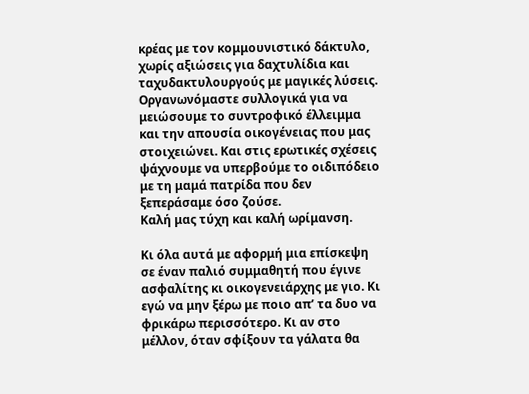κρέας με τον κομμουνιστικό δάκτυλο, χωρίς αξιώσεις για δαχτυλίδια και ταχυδακτυλουργούς με μαγικές λύσεις. Οργανωνόμαστε συλλογικά για να μειώσουμε το συντροφικό έλλειμμα και την απουσία οικογένειας που μας στοιχειώνει. Και στις ερωτικές σχέσεις ψάχνουμε να υπερβούμε το οιδιπόδειο με τη μαμά πατρίδα που δεν ξεπεράσαμε όσο ζούσε.
Καλή μας τύχη και καλή ωρίμανση.

Κι όλα αυτά με αφορμή μια επίσκεψη σε έναν παλιό συμμαθητή που έγινε ασφαλίτης κι οικογενειάρχης με γιο. Κι εγώ να μην ξέρω με ποιο απ’ τα δυο να φρικάρω περισσότερο. Κι αν στο μέλλον, όταν σφίξουν τα γάλατα θα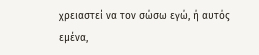χρειαστεί να τον σώσω εγώ, ή αυτός εμένα,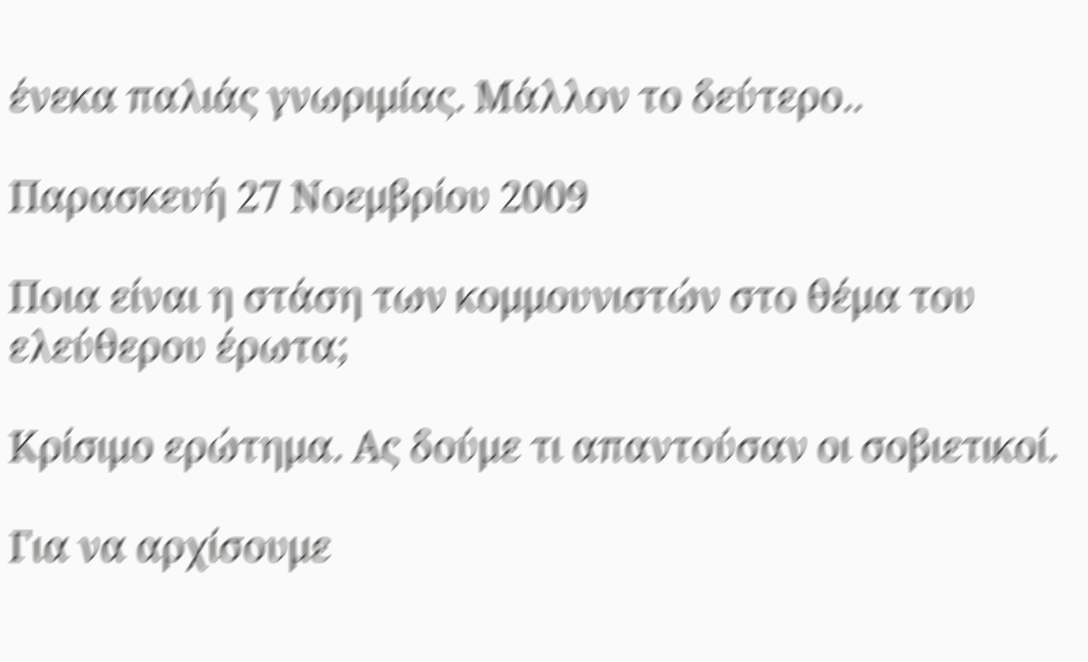ένεκα παλιάς γνωριμίας. Μάλλον το δεύτερο..

Παρασκευή 27 Νοεμβρίου 2009

Ποια είναι η στάση των κομμουνιστών στο θέμα του ελεύθερου έρωτα;

Κρίσιμο ερώτημα. Ας δούμε τι απαντούσαν οι σοβιετικοί.

Για να αρχίσουμε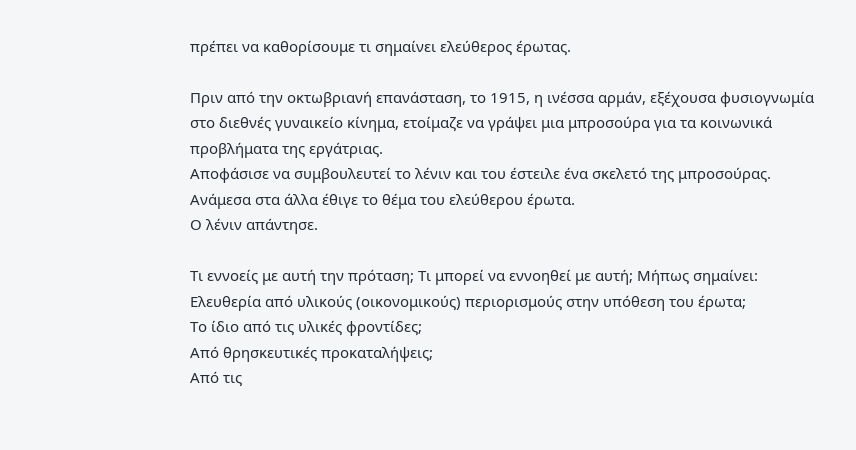πρέπει να καθορίσουμε τι σημαίνει ελεύθερος έρωτας.

Πριν από την οκτωβριανή επανάσταση, το 1915, η ινέσσα αρμάν, εξέχουσα φυσιογνωμία στο διεθνές γυναικείο κίνημα, ετοίμαζε να γράψει μια μπροσούρα για τα κοινωνικά προβλήματα της εργάτριας.
Αποφάσισε να συμβουλευτεί το λένιν και του έστειλε ένα σκελετό της μπροσούρας. Ανάμεσα στα άλλα έθιγε το θέμα του ελεύθερου έρωτα.
Ο λένιν απάντησε.

Τι εννοείς με αυτή την πρόταση; Τι μπορεί να εννοηθεί με αυτή; Μήπως σημαίνει:
Ελευθερία από υλικούς (οικονομικούς) περιορισμούς στην υπόθεση του έρωτα;
Το ίδιο από τις υλικές φροντίδες;
Από θρησκευτικές προκαταλήψεις;
Από τις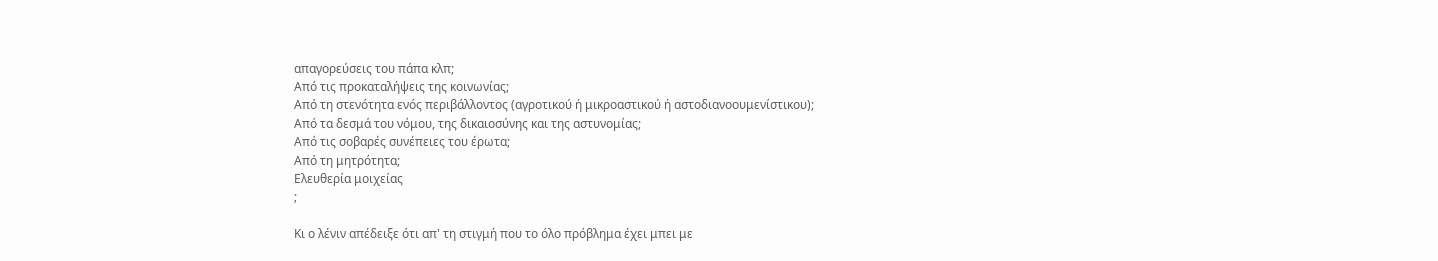απαγορεύσεις του πάπα κλπ;
Από τις προκαταλήψεις της κοινωνίας;
Από τη στενότητα ενός περιβάλλοντος (αγροτικού ή μικροαστικού ή αστοδιανοουμενίστικου);
Από τα δεσμά του νόμου, της δικαιοσύνης και της αστυνομίας;
Από τις σοβαρές συνέπειες του έρωτα;
Από τη μητρότητα;
Ελευθερία μοιχείας
;

Κι ο λένιν απέδειξε ότι απ' τη στιγμή που το όλο πρόβλημα έχει μπει με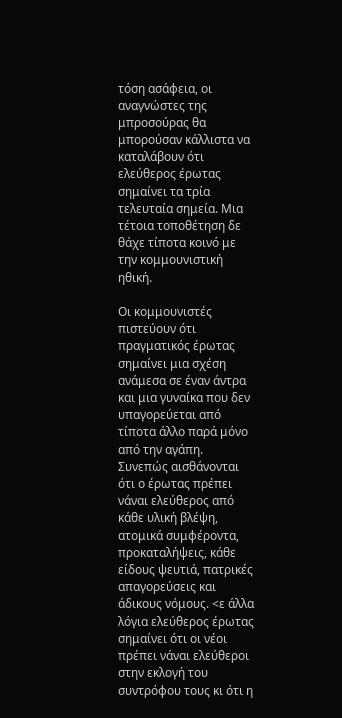τόση ασάφεια, οι αναγνώστες της μπροσούρας θα μπορούσαν κάλλιστα να καταλάβουν ότι ελεύθερος έρωτας σημαίνει τα τρία τελευταία σημεία. Μια τέτοια τοποθέτηση δε θάχε τίποτα κοινό με την κομμουνιστική ηθική.

Οι κομμουνιστές πιστεύουν ότι πραγματικός έρωτας σημαίνει μια σχέση ανάμεσα σε έναν άντρα και μια γυναίκα που δεν υπαγορεύεται από τίποτα άλλο παρά μόνο από την αγάπη. Συνεπώς αισθάνονται ότι ο έρωτας πρέπει νάναι ελεύθερος από κάθε υλική βλέψη, ατομικά συμφέροντα, προκαταλήψεις, κάθε είδους ψευτιά, πατρικές απαγορεύσεις και άδικους νόμους. <ε άλλα λόγια ελεύθερος έρωτας σημαίνει ότι οι νέοι πρέπει νάναι ελεύθεροι στην εκλογή του συντρόφου τους κι ότι η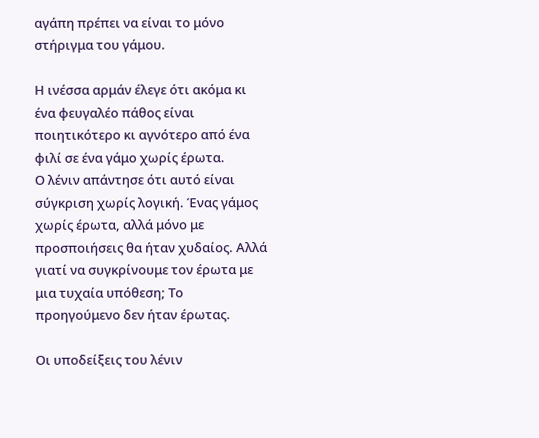αγάπη πρέπει να είναι το μόνο στήριγμα του γάμου.

Η ινέσσα αρμάν έλεγε ότι ακόμα κι ένα φευγαλέο πάθος είναι ποιητικότερο κι αγνότερο από ένα φιλί σε ένα γάμο χωρίς έρωτα.
Ο λένιν απάντησε ότι αυτό είναι σύγκριση χωρίς λογική. Ένας γάμος χωρίς έρωτα, αλλά μόνο με προσποιήσεις θα ήταν χυδαίος. Αλλά γιατί να συγκρίνουμε τον έρωτα με μια τυχαία υπόθεση; Το προηγούμενο δεν ήταν έρωτας.

Οι υποδείξεις του λένιν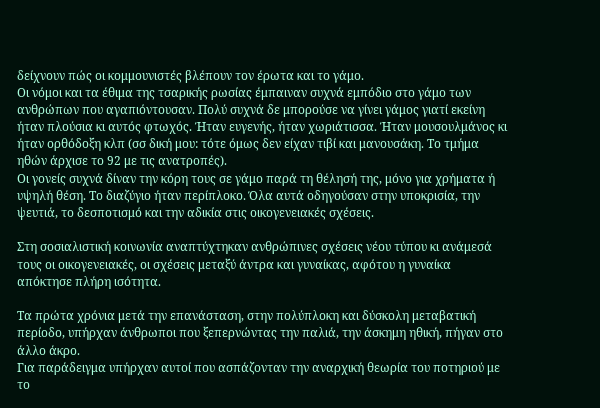δείχνουν πώς οι κομμουνιστές βλέπουν τον έρωτα και το γάμο.
Οι νόμοι και τα έθιμα της τσαρικής ρωσίας έμπαιναν συχνά εμπόδιο στο γάμο των ανθρώπων που αγαπιόντουσαν. Πολύ συχνά δε μπορούσε να γίνει γάμος γιατί εκείνη ήταν πλούσια κι αυτός φτωχός. Ήταν ευγενής, ήταν χωριάτισσα. Ήταν μουσουλμάνος κι ήταν ορθόδοξη κλπ (σσ δική μου: τότε όμως δεν είχαν τιβί και μανουσάκη. Το τμήμα ηθών άρχισε το 92 με τις ανατροπές).
Οι γονείς συχνά δίναν την κόρη τους σε γάμο παρά τη θέλησή της, μόνο για χρήματα ή υψηλή θέση. Το διαζύγιο ήταν περίπλοκο. Όλα αυτά οδηγούσαν στην υποκρισία, την ψευτιά, το δεσποτισμό και την αδικία στις οικογενειακές σχέσεις.

Στη σοσιαλιστική κοινωνία αναπτύχτηκαν ανθρώπινες σχέσεις νέου τύπου κι ανάμεσά τους οι οικογενειακές, οι σχέσεις μεταξύ άντρα και γυναίκας, αφότου η γυναίκα απόκτησε πλήρη ισότητα.

Τα πρώτα χρόνια μετά την επανάσταση, στην πολύπλοκη και δύσκολη μεταβατική περίοδο, υπήρχαν άνθρωποι που ξεπερνώντας την παλιά, την άσκημη ηθική, πήγαν στο άλλο άκρο.
Για παράδειγμα υπήρχαν αυτοί που ασπάζονταν την αναρχική θεωρία του ποτηριού με το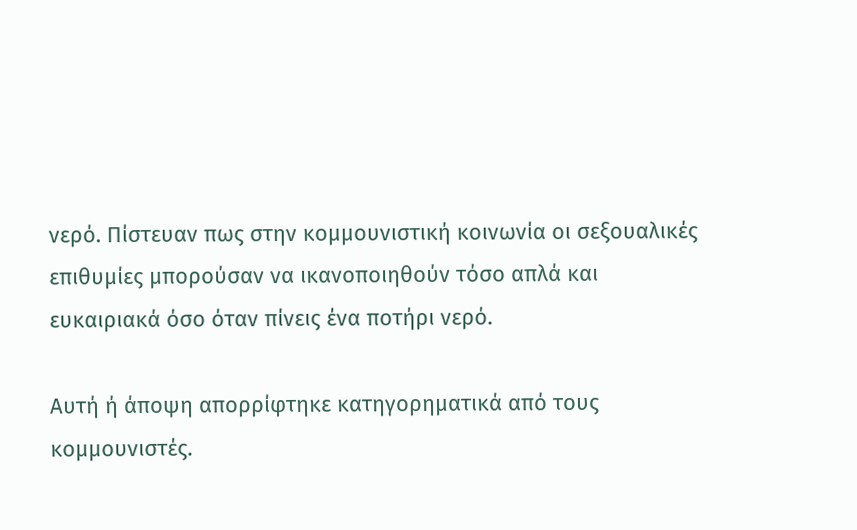νερό. Πίστευαν πως στην κομμουνιστική κοινωνία οι σεξουαλικές επιθυμίες μπορούσαν να ικανοποιηθούν τόσο απλά και ευκαιριακά όσο όταν πίνεις ένα ποτήρι νερό.

Αυτή ή άποψη απορρίφτηκε κατηγορηματικά από τους κομμουνιστές.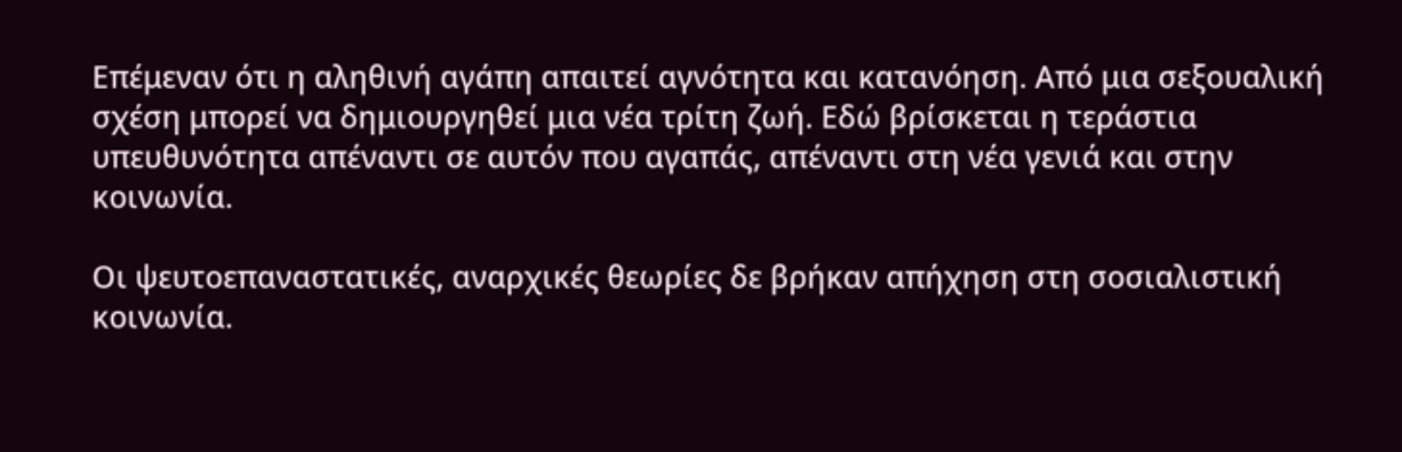Επέμεναν ότι η αληθινή αγάπη απαιτεί αγνότητα και κατανόηση. Από μια σεξουαλική σχέση μπορεί να δημιουργηθεί μια νέα τρίτη ζωή. Εδώ βρίσκεται η τεράστια υπευθυνότητα απέναντι σε αυτόν που αγαπάς, απέναντι στη νέα γενιά και στην κοινωνία.

Οι ψευτοεπαναστατικές, αναρχικές θεωρίες δε βρήκαν απήχηση στη σοσιαλιστική κοινωνία.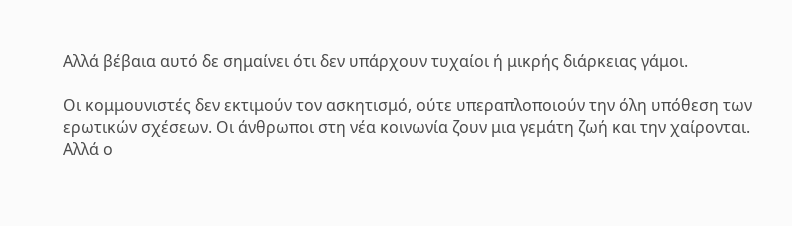Αλλά βέβαια αυτό δε σημαίνει ότι δεν υπάρχουν τυχαίοι ή μικρής διάρκειας γάμοι.

Οι κομμουνιστές δεν εκτιμούν τον ασκητισμό, ούτε υπεραπλοποιούν την όλη υπόθεση των ερωτικών σχέσεων. Οι άνθρωποι στη νέα κοινωνία ζουν μια γεμάτη ζωή και την χαίρονται. Αλλά ο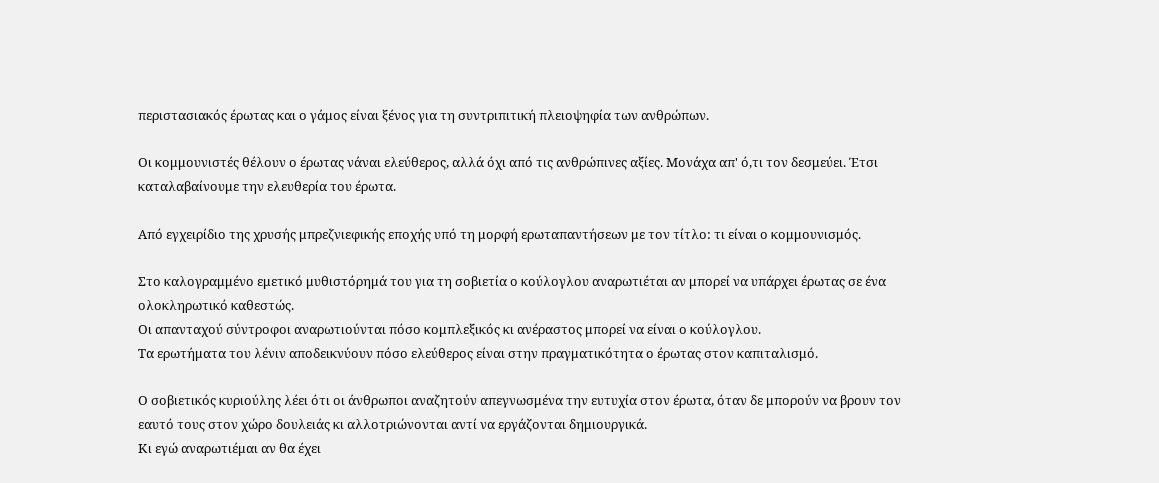περιστασιακός έρωτας και ο γάμος είναι ξένος για τη συντριπιτική πλειοψηφία των ανθρώπων.

Οι κομμουνιστές θέλουν ο έρωτας νάναι ελεύθερος, αλλά όχι από τις ανθρώπινες αξίες. Μονάχα απ' ό,τι τον δεσμεύει. Έτσι καταλαβαίνουμε την ελευθερία του έρωτα.

Από εγχειρίδιο της χρυσής μπρεζνιεφικής εποχής υπό τη μορφή ερωταπαντήσεων με τον τίτλο: τι είναι ο κομμουνισμός.

Στο καλογραμμένο εμετικό μυθιστόρημά του για τη σοβιετία ο κούλογλου αναρωτιέται αν μπορεί να υπάρχει έρωτας σε ένα ολοκληρωτικό καθεστώς.
Οι απανταχού σύντροφοι αναρωτιούνται πόσο κομπλεξικός κι ανέραστος μπορεί να είναι ο κούλογλου.
Τα ερωτήματα του λένιν αποδεικνύουν πόσο ελεύθερος είναι στην πραγματικότητα ο έρωτας στον καπιταλισμό.

Ο σοβιετικός κυριούλης λέει ότι οι άνθρωποι αναζητούν απεγνωσμένα την ευτυχία στον έρωτα, όταν δε μπορούν να βρουν τον εαυτό τους στον χώρο δουλειάς κι αλλοτριώνονται αντί να εργάζονται δημιουργικά.
Κι εγώ αναρωτιέμαι αν θα έχει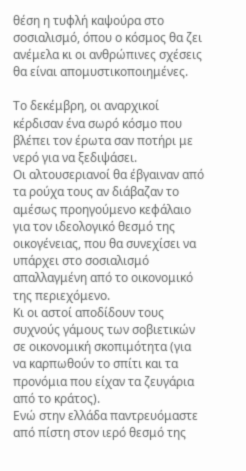θέση η τυφλή καψούρα στο σοσιαλισμό, όπου ο κόσμος θα ζει ανέμελα κι οι ανθρώπινες σχέσεις θα είναι απομυστικοποιημένες.

Το δεκέμβρη, οι αναρχικοί κέρδισαν ένα σωρό κόσμο που βλέπει τον έρωτα σαν ποτήρι με νερό για να ξεδιψάσει.
Οι αλτουσεριανοί θα έβγαιναν από τα ρούχα τους αν διάβαζαν το αμέσως προηγούμενο κεφάλαιο για τον ιδεολογικό θεσμό της οικογένειας, που θα συνεχίσει να υπάρχει στο σοσιαλισμό απαλλαγμένη από το οικονομικό της περιεχόμενο.
Κι οι αστοί αποδίδουν τους συχνούς γάμους των σοβιετικών σε οικονομική σκοπιμότητα (για να καρπωθούν το σπίτι και τα προνόμια που είχαν τα ζευγάρια από το κράτος).
Ενώ στην ελλάδα παντρευόμαστε από πίστη στον ιερό θεσμό της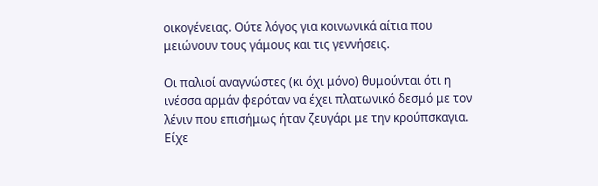οικογένειας. Ούτε λόγος για κοινωνικά αίτια που μειώνουν τους γάμους και τις γεννήσεις.

Οι παλιοί αναγνώστες (κι όχι μόνο) θυμούνται ότι η ινέσσα αρμάν φερόταν να έχει πλατωνικό δεσμό με τον λένιν που επισήμως ήταν ζευγάρι με την κρούπσκαγια. Είχε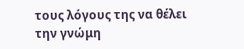τους λόγους της να θέλει την γνώμη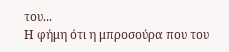του...
Η φήμη ότι η μπροσούρα που του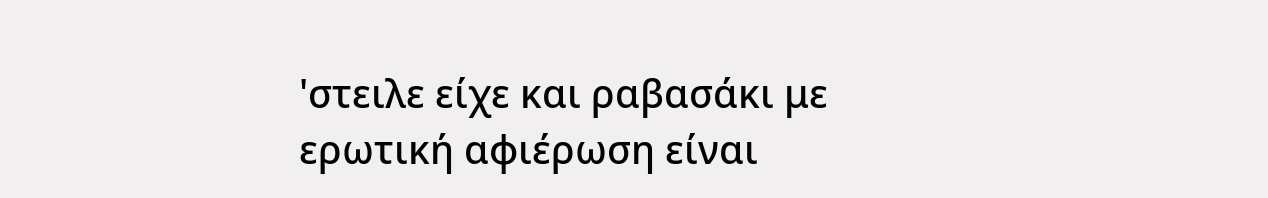'στειλε είχε και ραβασάκι με ερωτική αφιέρωση είναι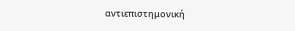αντιεπιστημονική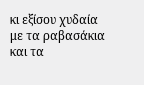κι εξίσου χυδαία με τα ραβασάκια και τα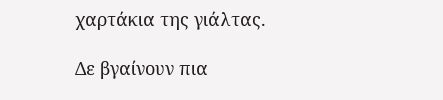χαρτάκια της γιάλτας.

Δε βγαίνουν πια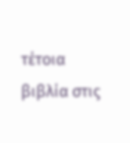τέτοια βιβλία στις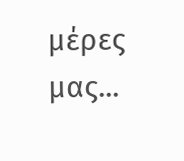μέρες μας...